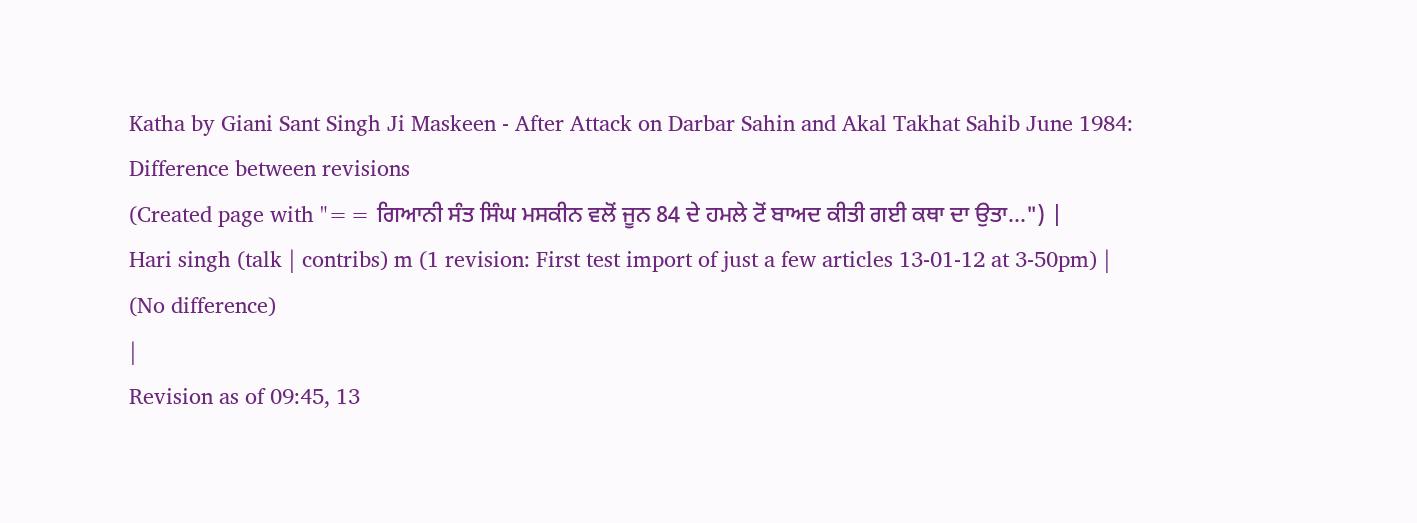Katha by Giani Sant Singh Ji Maskeen - After Attack on Darbar Sahin and Akal Takhat Sahib June 1984: Difference between revisions
(Created page with "== ਗਿਆਨੀ ਸੰਤ ਸਿੰਘ ਮਸਕੀਨ ਵਲੋਂ ਜੂਨ 84 ਦੇ ਹਮਲੇ ਟੋਂ ਬਾਅਦ ਕੀਤੀ ਗਈ ਕਥਾ ਦਾ ਉਤਾ...") |
Hari singh (talk | contribs) m (1 revision: First test import of just a few articles 13-01-12 at 3-50pm) |
(No difference)
|
Revision as of 09:45, 13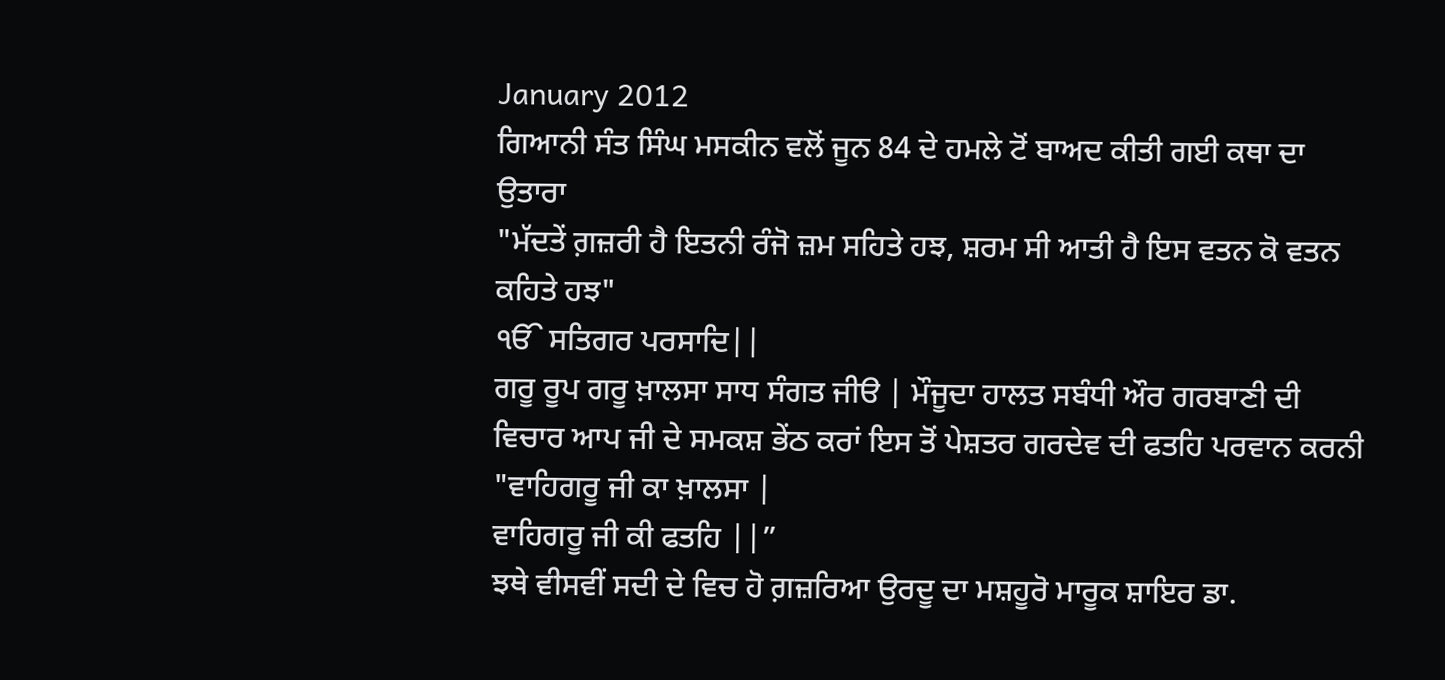January 2012
ਗਿਆਨੀ ਸੰਤ ਸਿੰਘ ਮਸਕੀਨ ਵਲੋਂ ਜੂਨ 84 ਦੇ ਹਮਲੇ ਟੋਂ ਬਾਅਦ ਕੀਤੀ ਗਈ ਕਥਾ ਦਾ ਉਤਾਰਾ
"ਮੱਦਤੇਂ ਗ਼ਜ਼ਰੀ ਹੈ ਇਤਨੀ ਰੰਜੋ ਜ਼ਮ ਸਹਿਤੇ ਹਝ, ਸ਼ਰਮ ਸੀ ਆਤੀ ਹੈ ਇਸ ਵਤਨ ਕੋ ਵਤਨ ਕਹਿਤੇ ਹਝ"
ੴ ਸਤਿਗਰ ਪਰਸਾਦਿ||
ਗਰੂ ਰੂਪ ਗਰੂ ਖ਼ਾਲਸਾ ਸਾਧ ਸੰਗਤ ਜੀੳ | ਮੌਜੂਦਾ ਹਾਲਤ ਸਬੰਧੀ ਔਰ ਗਰਬਾਣੀ ਦੀ ਵਿਚਾਰ ਆਪ ਜੀ ਦੇ ਸਮਕਸ਼ ਭੇਂਠ ਕਰਾਂ ਇਸ ਤੋਂ ਪੇਸ਼ਤਰ ਗਰਦੇਵ ਦੀ ਫਤਹਿ ਪਰਵਾਨ ਕਰਨੀ
"ਵਾਹਿਗਰੂ ਜੀ ਕਾ ਖ਼ਾਲਸਾ |
ਵਾਹਿਗਰੂ ਜੀ ਕੀ ਫਤਹਿ ||”
ਝਥੇ ਵੀਸਵੀਂ ਸਦੀ ਦੇ ਵਿਚ ਹੋ ਗ਼ਜ਼ਰਿਆ ਉਰਦੂ ਦਾ ਮਸ਼ਹੂਰੋ ਮਾਰੂਕ ਸ਼ਾਇਰ ਡਾ.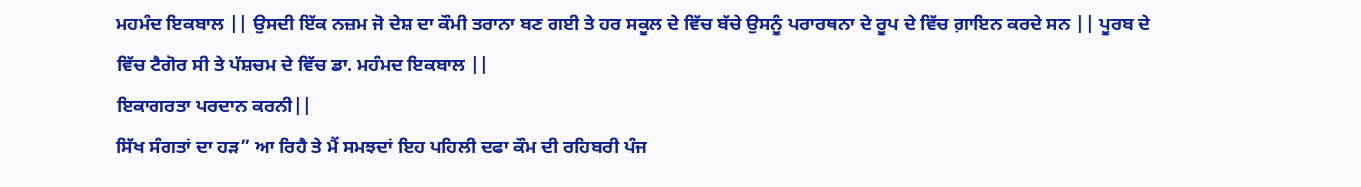ਮਹਮੰਦ ਇਕਬਾਲ || ਉਸਦੀ ਇੱਕ ਨਜ਼ਮ ਜੋ ਦੇਸ਼ ਦਾ ਕੌਮੀ ਤਰਾਨਾ ਬਣ ਗਈ ਤੇ ਹਰ ਸਕੂਲ ਦੇ ਵਿੱਚ ਬੱਚੇ ਉਸਨੂੰ ਪਰਾਰਥਨਾ ਦੇ ਰੂਪ ਦੇ ਵਿੱਚ ਗ਼ਾਇਨ ਕਰਦੇ ਸਨ || ਪੂਰਬ ਦੇ ਵਿੱਚ ਟੈਗੋਰ ਸੀ ਤੇ ਪੱਸ਼ਚਮ ਦੇ ਵਿੱਚ ਡਾ. ਮਹੰਮਦ ਇਕਬਾਲ ||
ਇਕਾਗਰਤਾ ਪਰਦਾਨ ਕਰਨੀ||
ਸਿੱਖ ਸੰਗਤਾਂ ਦਾ ਹੜ” ਆ ਰਿਹੈ ਤੇ ਮੈਂ ਸਮਝਦਾਂ ਇਹ ਪਹਿਲੀ ਦਫਾ ਕੌਮ ਦੀ ਰਹਿਬਰੀ ਪੰਜ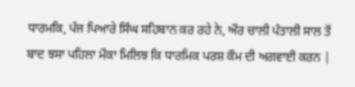ਧਾਰਮਕਿ, ਪੰਜ ਪਿਆਰੇ ਸਿੰਘ ਸਹਿਬਾਨ ਕਰ ਰਹੇ ਨੇ, ਔਰ ਚਾਲੀ ਪੰਤਾਲੀ ਸਾਲ ਤੋਂ ਬਾਦ ਝਸਾ ਪਹਿਲਾ ਮੌਕਾ ਮਿਲਿਝ ਕਿ ਧਾਰਮਿਕ ਪਰਸ਼ ਕੌਮ ਦੀ ਅਗਵਾਈ ਕਰਨ |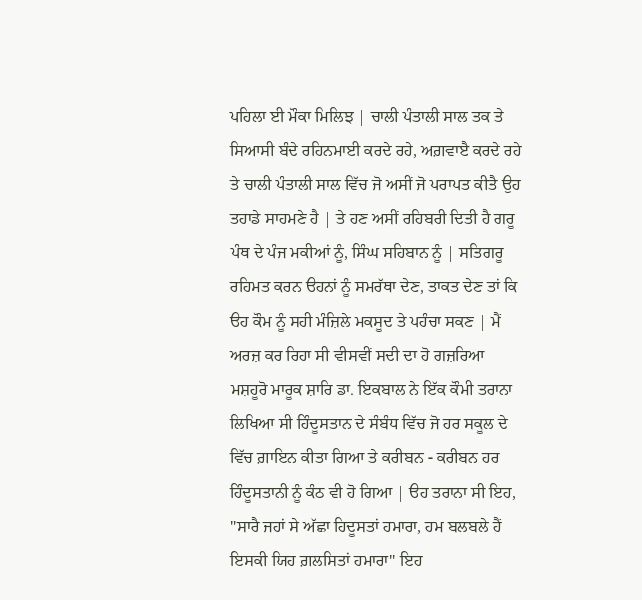ਪਹਿਲਾ ਈ ਮੌਕਾ ਮਿਲਿਝ | ਚਾਲੀ ਪੰਤਾਲੀ ਸਾਲ ਤਕ ਤੇ ਸਿਆਸੀ ਬੰਦੇ ਰਹਿਨਮਾਈ ਕਰਦੇ ਰਹੇ, ਅਗ਼ਵਾੲੈ ਕਰਦੇ ਰਹੇ ਤੇ ਚਾਲੀ ਪੰਤਾਲੀ ਸਾਲ ਵਿੱਚ ਜੋ ਅਸੀਂ ਜੋ ਪਰਾਪਤ ਕੀਤੈ ਉਹ ਤਹਾਡੇ ਸਾਹਮਣੇ ਹੈ | ਤੇ ਹਣ ਅਸੀਂ ਰਹਿਬਰੀ ਦਿਤੀ ਹੈ ਗਰੂ ਪੰਥ ਦੇ ਪੰਜ ਮਕੀਆਂ ਨੂੰ, ਸਿੰਘ ਸਹਿਬਾਨ ਨੂੰ | ਸਤਿਗਰੂ ਰਹਿਮਤ ਕਰਨ ੳਹਨਾਂ ਨੂੰ ਸਮਰੱਥਾ ਦੇਣ, ਤਾਕਤ ਦੇਣ ਤਾਂ ਕਿ ੳਹ ਕੌਮ ਨੂੰ ਸਹੀ ਮੰਜ਼ਿਲੇ ਮਕਸੂਦ ਤੇ ਪਹੰਚਾ ਸਕਣ | ਮੈਂ ਅਰਜ਼ ਕਰ ਰਿਹਾ ਸੀ ਵੀਸਵੀਂ ਸਦੀ ਦਾ ਹੋ ਗਜ਼ਰਿਆ ਮਸ਼ਹੂਰੋ ਮਾਰੂਕ ਸ਼ਾਰਿ ਡਾ. ਇਕਬਾਲ ਨੇ ਇੱਕ ਕੌਮੀ ਤਰਾਨਾ ਲਿਖਿਆ ਸੀ ਹਿੰਦੂਸਤਾਨ ਦੇ ਸੰਬੰਧ ਵਿੱਚ ਜੋ ਹਰ ਸਕੂਲ ਦੇ ਵਿੱਚ ਗ਼ਾਇਨ ਕੀਤਾ ਗਿਆ ਤੇ ਕਰੀਬਨ - ਕਰੀਬਨ ਹਰ ਹਿੰਦੂਸਤਾਨੀ ਨੂੰ ਕੰਠ ਵੀ ਹੋ ਗਿਆ | ੳਹ ਤਰਾਨਾ ਸੀ ਇਹ, "ਸਾਰੈ ਜਹਾਂ ਸੇ ਅੱਛਾ ਹਿਦੂਸਤਾਂ ਹਮਾਰਾ, ਹਮ ਬਲਬਲੇ ਹੈਂ ਇਸਕੀ ਯਿਹ ਗ਼ਲਸਿਤਾਂ ਹਮਾਰਾ" ਇਹ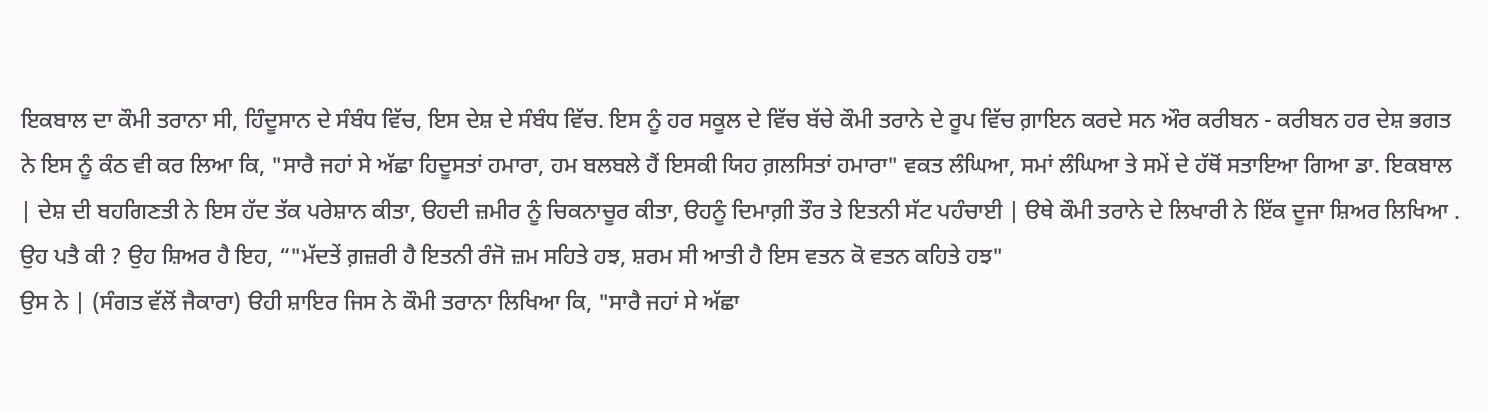ਇਕਬਾਲ ਦਾ ਕੌਮੀ ਤਰਾਨਾ ਸੀ, ਹਿੰਦੂਸਾਨ ਦੇ ਸੰਬੰਧ ਵਿੱਚ, ਇਸ ਦੇਸ਼ ਦੇ ਸੰਬੰਧ ਵਿੱਚ. ਇਸ ਨੂੰ ਹਰ ਸਕੂਲ ਦੇ ਵਿੱਚ ਬੱਚੇ ਕੌਮੀ ਤਰਾਨੇ ਦੇ ਰੂਪ ਵਿੱਚ ਗ਼ਾਇਨ ਕਰਦੇ ਸਨ ਔਰ ਕਰੀਬਨ - ਕਰੀਬਨ ਹਰ ਦੇਸ਼ ਭਗਤ ਨੇ ਇਸ ਨੂੰ ਕੰਠ ਵੀ ਕਰ ਲਿਆ ਕਿ, "ਸਾਰੈ ਜਹਾਂ ਸੇ ਅੱਛਾ ਹਿਦੂਸਤਾਂ ਹਮਾਰਾ, ਹਮ ਬਲਬਲੇ ਹੈਂ ਇਸਕੀ ਯਿਹ ਗ਼ਲਸਿਤਾਂ ਹਮਾਰਾ" ਵਕਤ ਲੰਘਿਆ, ਸਮਾਂ ਲੰਘਿਆ ਤੇ ਸਮੇਂ ਦੇ ਹੱਥੋਂ ਸਤਾਇਆ ਗਿਆ ਡਾ. ਇਕਬਾਲ | ਦੇਸ਼ ਦੀ ਬਹਗਿਣਤੀ ਨੇ ਇਸ ਹੱਦ ਤੱਕ ਪਰੇਸ਼ਾਨ ਕੀਤਾ, ੳਹਦੀ ਜ਼ਮੀਰ ਨੂੰ ਚਿਕਨਾਚੂਰ ਕੀਤਾ, ੳਹਨੂੰ ਦਿਮਾਗ਼ੀ ਤੌਰ ਤੇ ਇਤਨੀ ਸੱਟ ਪਹੰਚਾਈ | ੳਥੇ ਕੌਮੀ ਤਰਾਨੇ ਦੇ ਲਿਖਾਰੀ ਨੇ ਇੱਕ ਦੂਜਾ ਸ਼ਿਅਰ ਲਿਖਿਆ . ਉਹ ਪਤੈ ਕੀ ? ਉਹ ਸ਼ਿਅਰ ਹੈ ਇਹ, “"ਮੱਦਤੇਂ ਗ਼ਜ਼ਰੀ ਹੈ ਇਤਨੀ ਰੰਜੋ ਜ਼ਮ ਸਹਿਤੇ ਹਝ, ਸ਼ਰਮ ਸੀ ਆਤੀ ਹੈ ਇਸ ਵਤਨ ਕੋ ਵਤਨ ਕਹਿਤੇ ਹਝ"
ਉਸ ਨੇ | (ਸੰਗਤ ਵੱਲੋਂ ਜੈਕਾਰਾ) ੳਹੀ ਸ਼ਾਇਰ ਜਿਸ ਨੇ ਕੌਮੀ ਤਰਾਨਾ ਲਿਖਿਆ ਕਿ, "ਸਾਰੈ ਜਹਾਂ ਸੇ ਅੱਛਾ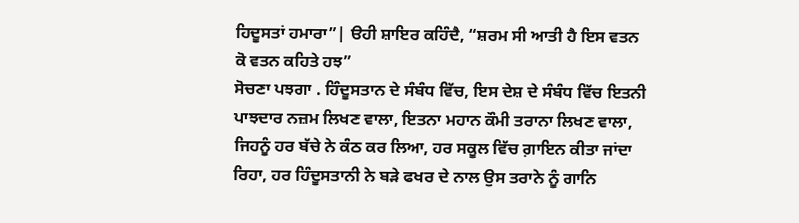ਹਿਦੂਸਤਾਂ ਹਮਾਰਾ”| ੳਹੀ ਸ਼ਾਇਰ ਕਹਿੰਦੈ, “ਸ਼ਰਮ ਸੀ ਆਤੀ ਹੈ ਇਸ ਵਤਨ ਕੋ ਵਤਨ ਕਹਿਤੇ ਹਝ”
ਸੋਚਣਾ ਪਝਗਾ . ਹਿੰਦੂਸਤਾਨ ਦੇ ਸੰਬੰਧ ਵਿੱਚ, ਇਸ ਦੇਸ਼ ਦੇ ਸੰਬੰਧ ਵਿੱਚ ਇਤਨੀ ਪਾਝਦਾਰ ਨਜ਼ਮ ਲਿਖਣ ਵਾਲਾ, ਇਤਨਾ ਮਹਾਨ ਕੌਮੀ ਤਰਾਨਾ ਲਿਖਣ ਵਾਲਾ, ਜਿਹਨੂੰ ਹਰ ਬੱਚੇ ਨੇ ਕੰਠ ਕਰ ਲਿਆ, ਹਰ ਸਕੂਲ ਵਿੱਚ ਗ਼ਾਇਨ ਕੀਤਾ ਜਾਂਦਾ ਰਿਹਾ, ਹਰ ਹਿੰਦੂਸਤਾਨੀ ਨੇ ਬੜੇ ਫਖਰ ਦੇ ਨਾਲ ਉਸ ਤਰਾਨੇ ਨੂੰ ਗਾਨਿ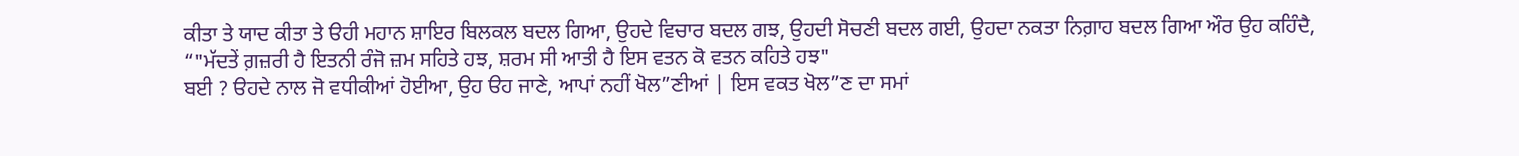ਕੀਤਾ ਤੇ ਯਾਦ ਕੀਤਾ ਤੇ ੳਹੀ ਮਹਾਨ ਸ਼ਾਇਰ ਬਿਲਕਲ ਬਦਲ ਗਿਆ, ਉਹਦੇ ਵਿਚਾਰ ਬਦਲ ਗਝ, ਉਹਦੀ ਸੋਚਣੀ ਬਦਲ ਗਈ, ਉਹਦਾ ਨਕਤਾ ਨਿਗ਼ਾਹ ਬਦਲ ਗਿਆ ਔਰ ਉਹ ਕਹਿੰਦੈ,
“"ਮੱਦਤੇਂ ਗ਼ਜ਼ਰੀ ਹੈ ਇਤਨੀ ਰੰਜੋ ਜ਼ਮ ਸਹਿਤੇ ਹਝ, ਸ਼ਰਮ ਸੀ ਆਤੀ ਹੈ ਇਸ ਵਤਨ ਕੋ ਵਤਨ ਕਹਿਤੇ ਹਝ"
ਬਈ ? ੳਹਦੇ ਨਾਲ ਜੋ ਵਧੀਕੀਆਂ ਹੋਈਆ, ਉਹ ੳਹ ਜਾਣੇ, ਆਪਾਂ ਨਹੀਂ ਖੋਲ”ਣੀਆਂ | ਇਸ ਵਕਤ ਖੋਲ”ਣ ਦਾ ਸਮਾਂ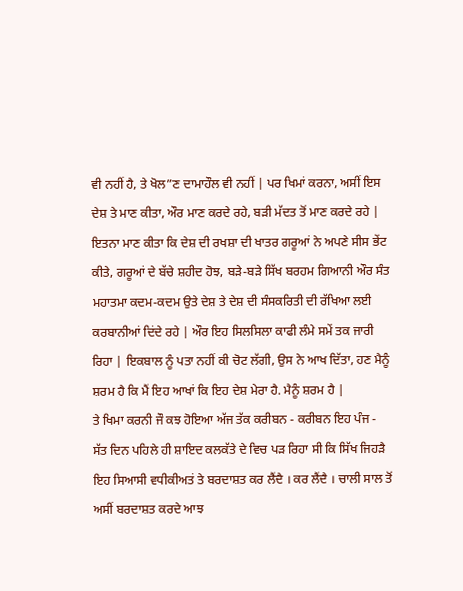ਵੀ ਨਹੀਂ ਹੈ, ਤੇ ਖੋਲ”ਣ ਦਾਮਾਹੌਲ ਵੀ ਨਹੀਂ | ਪਰ ਖਿਮਾਂ ਕਰਨਾ, ਅਸੀਂ ਇਸ ਦੇਸ਼ ਤੇ ਮਾਣ ਕੀਤਾ, ਔਰ ਮਾਣ ਕਰਦੇ ਰਹੇ, ਬੜੀ ਮੱਦਤ ਤੋਂ ਮਾਣ ਕਰਦੇ ਰਹੇ | ਇਤਨਾ ਮਾਣ ਕੀਤਾ ਕਿ ਦੇਸ਼ ਦੀ ਰਖਸ਼ਾ ਦੀ ਖਾਤਰ ਗਰੂਆਂ ਨੇ ਅਪਣੇ ਸੀਸ ਭੇਂਟ ਕੀਤੇ, ਗਰੂਆਂ ਦੇ ਬੱਚੇ ਸ਼ਹੀਦ ਹੋਝ, ਬੜੇ-ਬੜੇ ਸਿੱਖ ਬਰਹਮ ਗਿਆਨੀ ਔਰ ਸੰਤ ਮਹਾਤਮਾ ਕਦਮ-ਕਦਮ ਉਤੇ ਦੇਸ਼ ਤੇ ਦੇਸ਼ ਦੀ ਸੰਸਕਰਿਤੀ ਦੀ ਰੱਖਿਆ ਲਈ ਕਰਬਾਨੀਆਂ ਦਿਂਦੇ ਰਹੇ | ਔਰ ਇਹ ਸਿਲਸਿਲਾ ਕਾਫੀ ਲੰਮੇ ਸਮੇਂ ਤਕ ਜਾਰੀ ਰਿਹਾ | ਇਕਬਾਲ ਨੂੰ ਪਤਾ ਨਹੀਂ ਕੀ ਚੋਟ ਲੱਗੀ, ਉਸ ਨੇ ਆਖ ਦਿੱਤਾ, ਹਣ ਮੈਨੂੰ ਸ਼ਰਮ ਹੈ ਕਿ ਮੈਂ ਇਹ ਆਖਾਂ ਕਿ ਇਹ ਦੇਸ਼ ਮੇਰਾ ਹੈ. ਮੈਨੂੰ ਸ਼ਰਮ ਹੈ |
ਤੇ ਖਿਮਾ ਕਰਨੀ ਜੌ ਕਝ ਹੋਇਆ ਅੱਜ ਤੱਕ ਕਰੀਬਨ - ਕਰੀਬਨ ਇਹ ਪੰਜ - ਸੱਤ ਦਿਨ ਪਹਿਲੇ ਹੀ ਸ਼ਾਇਦ ਕਲਕੱਤੇ ਦੇ ਵਿਚ ਪੜ ਰਿਹਾ ਸੀ ਕਿ ਸਿੱਖ ਜਿਹੜੈ ਇਹ ਸਿਆਸੀ ਵਧੀਕੀਅਤਂ ਤੇ ਬਰਦਾਸ਼ਤ ਕਰ ਲੈਂਦੈ । ਕਰ ਲੈਂਦੈ । ਚਾਲੀ ਸਾਲ ਤੋਂ ਅਸੀਂ ਬਰਦਾਸ਼ਤ ਕਰਦੇ ਆਝ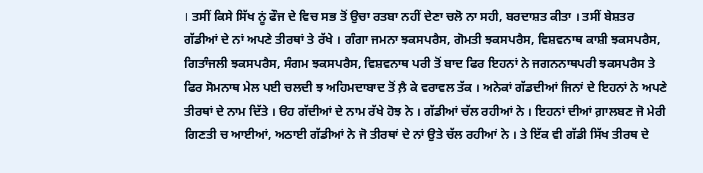। ਤਸੀਂ ਕਿਸੇ ਸਿੱਖ ਨੂਂ ਫੌਜ ਦੇ ਵਿਚ ਸਭ ਤੋਂ ਉਚਾ ਰਤਬਾ ਨਹੀਂ ਦੇਣਾ ਚਲੋ ਨਾ ਸਹੀ, ਬਰਦਾਸ਼ਤ ਕੀਤਾ । ਤਸੀਂ ਬੇਸ਼ਤਰ ਗੱਡੀਆਂ ਦੇ ਨਾਂ ਅਪਣੇ ਤੀਰਥਾਂ ਤੇ ਰੱਖੇ । ਗੰਗਾ ਜਮਨਾ ਝਕਸਪਰੈਸ, ਗੋਮਤੀ ਝਕਸਪਰੈਸ, ਵਿਸ਼ਵਨਾਥ ਕਾਸ਼ੀ ਝਕਸਪਰੈਸ, ਗਿਤਾੰਜਲੀ ਝਕਸਪਰੈਸ, ਸੰਗਮ ਝਕਸਪਰੈਸ, ਵਿਸ਼ਵਨਾਥ ਪਰੀ ਤੋਂ ਬਾਦ ਫਿਰ ਇਹਨਾਂ ਨੇ ਜਗਨਨਾਥਪਰੀ ਝਕਸਪਰੈਸ ਤੇ ਫਿਰ ਸੋਮਨਾਥ ਮੇਲ ਪਈ ਚਲਦੀ ਝ ਅਹਿਮਦਾਬਾਦ ਤੋਂ ਲ਼ੈ ਕੇ ਵਰਾਵਲ ਤੱਕ । ਅਨੇਕਾਂ ਗੱਡਦੀਆਂ ਜਿਨਾਂ ਦੇ ਇਹਨਾਂ ਨੇ ਅਪਣੇ ਤੀਰਥਾਂ ਦੇ ਨਾਮ ਦਿੱਤੇ । ੳਹ ਗੱਦੀਆਂ ਦੇ ਨਾਮ ਰੱਖੇ ਹੋਝ ਨੇ । ਗੱਡੀਆਂ ਚੱਲ ਰਹੀਆਂ ਨੇ । ਇਹਨਾਂ ਦੀਆਂ ਗ਼ਾਲਬਣ ਜੋ ਮੇਰੀ ਗਿਣਤੀ ਚ ਆਈਆਂ, ਅਠਾਈ ਗੱਡੀਆਂ ਨੇ ਜੋ ਤੀਰਥਾਂ ਦੇ ਨਾਂ ਉਤੇ ਚੱਲ ਰਹੀਆਂ ਨੇ । ਤੇ ਇੱਕ ਵੀ ਗੱਡੀ ਸਿੱਖ ਤੀਰਥ ਦੇ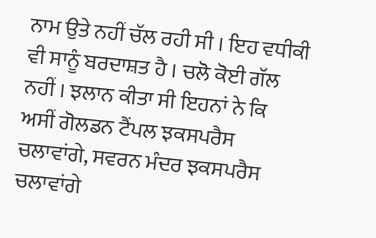ਨਾਮ ਉਤੇ ਨਹੀਂ ਚੱਲ ਰਹੀ ਸੀ । ਇਹ ਵਧੀਕੀ ਵੀ ਸਾਨੂੰ ਬਰਦਾਸ਼ਤ ਹੈ । ਚਲੋ ਕੋਈ ਗੱਲ ਨਹੀਂ । ਝਲਾਨ ਕੀਤਾ ਸੀ ਇਹਨਾਂ ਨੇ ਕਿ ਅਸੀਂ ਗੋਲਡਨ ਟੈਂਪਲ ਝਕਸਪਰੈਸ ਚਲਾਵਾਂਗੇ, ਸਵਰਨ ਮੰਦਰ ਝਕਸਪਰੈਸ ਚਲਾਵਾਂਗੇ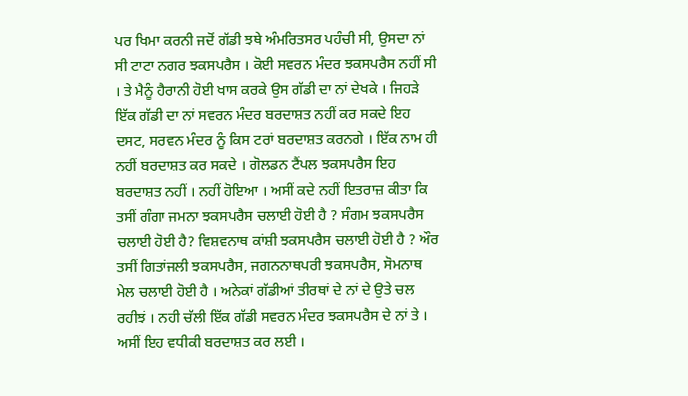ਪਰ ਖਿਮਾ ਕਰਨੀ ਜਦੋਂ ਗੱਡੀ ਝਥੇ ਅੰਮਰਿਤਸਰ ਪਹੰਚੀ ਸੀ, ਉਸਦਾ ਨਾਂ ਸੀ ਟਾਟਾ ਨਗਰ ਝਕਸਪਰੈਸ । ਕੋਈ ਸਵਰਨ ਮੰਦਰ ਝਕਸਪਰੈਸ ਨਹੀਂ ਸੀ । ਤੇ ਮੈਨੂੰ ਹੈਰਾਨੀ ਹੋਈ ਖਾਸ ਕਰਕੇ ਉਸ ਗੱਡੀ ਦਾ ਨਾਂ ਦੇਖਕੇ । ਜਿਹੜੇ ਇੱਕ ਗੱਡੀ ਦਾ ਨਾਂ ਸਵਰਨ ਮੰਦਰ ਬਰਦਾਸ਼ਤ ਨਹੀਂ ਕਰ ਸਕਦੇ ਇਹ ਦਸਟ, ਸਰਵਨ ਮੰਦਰ ਨੂੰ ਕਿਸ ਟਰਾਂ ਬਰਦਾਸ਼ਤ ਕਰਨਗੇ । ਇੱਕ ਨਾਮ ਹੀ ਨਹੀਂ ਬਰਦਾਸ਼ਤ ਕਰ ਸਕਦੇ । ਗੋਲਡਨ ਟੈਂਪਲ ਝਕਸਪਰੈਸ ਇਹ ਬਰਦਾਸ਼ਤ ਨਹੀਂ । ਨਹੀਂ ਹੋਇਆ । ਅਸੀਂ ਕਦੇ ਨਹੀਂ ਇਤਰਾਜ਼ ਕੀਤਾ ਕਿ ਤਸੀਂ ਗੰਗਾ ਜਮਨਾ ਝਕਸਪਰੈਸ ਚਲਾਈ ਹੋਈ ਹੈ ? ਸੰਗਮ ਝਕਸਪਰੈਸ ਚਲਾਈ ਹੋਈ ਹੈ? ਵਿਸ਼ਵਨਾਥ ਕਾਂਸ਼ੀ ਝਕਸਪਰੈਸ ਚਲਾਈ ਹੋਈ ਹੈ ? ਔਰ ਤਸੀਂ ਗਿਤਾਂਜਲੀ ਝਕਸਪਰੈਸ, ਜਗਨਨਾਥਪਰੀ ਝਕਸਪਰੈਸ, ਸੋਮਨਾਥ ਮੇਲ ਚਲਾਈ ਹੋਈ ਹੈ । ਅਨੇਕਾਂ ਗੱਡੀਆਂ ਤੀਰਥਾਂ ਦੇ ਨਾਂ ਦੇ ਉਤੇ ਚਲ ਰਹੀਝਂ । ਨਹੀ ਚੱਲੀ ਇੱਕ ਗੱਡੀ ਸਵਰਨ ਮੰਦਰ ਝਕਸਪਰੈਸ ਦੇ ਨਾਂ ਤੇ । ਅਸੀਂ ਇਹ ਵਧੀਕੀ ਬਰਦਾਸ਼ਤ ਕਰ ਲਈ ।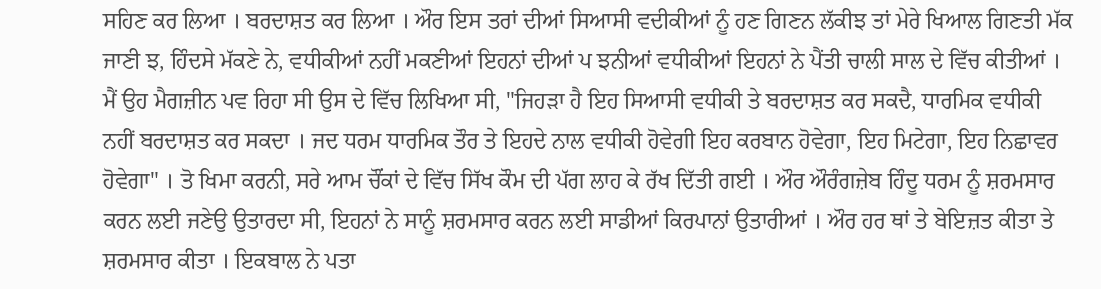ਸਹਿਣ ਕਰ ਲਿਆ । ਬਰਦਾਸ਼ਤ ਕਰ ਲਿਆ । ਔਰ ਇਸ ਤਰਾਂ ਦੀਆਂ ਸਿਆਸੀ ਵਦੀਕੀਆਂ ਨੂੰ ਹਣ ਗਿਣਨ ਲੱਕੀਝ ਤਾਂ ਮੇਰੇ ਖਿਆਲ ਗਿਣਤੀ ਮੱਕ ਜਾਣੀ ਝ, ਹਿੰਦਸੇ ਮੱਕਣੇ ਨੇ, ਵਧੀਕੀਆਂ ਨਹੀਂ ਮਕਣੀਆਂ ਇਹਨਾਂ ਦੀਆਂ ਪ ਝਨੀਆਂ ਵਧੀਕੀਆਂ ਇਹਨਾਂ ਨੇ ਪੈਂਤੀ ਚਾਲੀ ਸਾਲ ਦੇ ਵਿੱਚ ਕੀਤੀਆਂ । ਮੈਂ ਉਹ ਮੈਗਜ਼ੀਨ ਪਵ ਰਿਹਾ ਸੀ ਉਸ ਦੇ ਵਿੱਚ ਲਿਖਿਆ ਸੀ, "ਜਿਹੜਾ ਹੈ ਇਹ ਸਿਆਸੀ ਵਧੀਕੀ ਤੇ ਬਰਦਾਸ਼ਤ ਕਰ ਸਕਦੈ, ਧਾਰਮਿਕ ਵਧੀਕੀ ਨਹੀਂ ਬਰਦਾਸ਼ਤ ਕਰ ਸਕਦਾ । ਜਦ ਧਰਮ ਧਾਰਮਿਕ ਤੌਰ ਤੇ ਇਹਦੇ ਨਾਲ ਵਧੀਕੀ ਹੋਵੇਗੀ ਇਹ ਕਰਬਾਨ ਹੋਵੇਗਾ, ਇਹ ਮਿਟੇਗਾ, ਇਹ ਨਿਛਾਵਰ ਹੋਵੇਗਾ" । ਤੋ ਖਿਮਾ ਕਰਨੀ, ਸਰੇ ਆਮ ਚੌਂਕਾਂ ਦੇ ਵਿੱਚ ਸਿੱਖ ਕੌਮ ਦੀ ਪੱਗ ਲਾਹ ਕੇ ਰੱਖ ਦਿੱਤੀ ਗਈ । ਔਰ ਔਰੰਗਜ਼ੇਬ ਹਿੰਦੂ ਧਰਮ ਨੂੰ ਸ਼ਰਮਸਾਰ ਕਰਨ ਲਈ ਜਣੇਉ ਉਤਾਰਦਾ ਸੀ, ਇਹਨਾਂ ਨੇ ਸਾਨੂੰ ਸ਼ਰਮਸਾਰ ਕਰਨ ਲਈ ਸਾਡੀਆਂ ਕਿਰਪਾਨਾਂ ਉਤਾਰੀਆਂ । ਔਰ ਹਰ ਥਾਂ ਤੇ ਬੇਇਜ਼ਤ ਕੀਤਾ ਤੇ ਸ਼ਰਮਸਾਰ ਕੀਤਾ । ਇਕਬਾਲ ਨੇ ਪਤਾ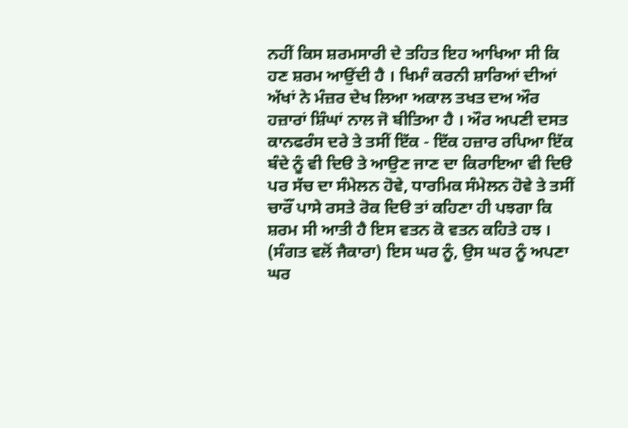ਨਹੀਂ ਕਿਸ ਸ਼ਰਮਸਾਰੀ ਦੇ ਤਹਿਤ ਇਹ ਆਖਿਆ ਸੀ ਕਿ ਹਣ ਸ਼ਰਮ ਆਉਂਦੀ ਹੈ । ਖਿਮਾੰ ਕਰਨੀ ਸ਼ਾਰਿਆਂ ਦੀਆਂ ਅੱਖਾਂ ਨੇ ਮੰਜ਼ਰ ਦੇਖ ਲਿਆ ਅਕਾਲ ਤਖਤ ਦਅ ਔਰ ਹਜ਼ਾਰਾਂ ਸ਼ਿੰਘਾਂ ਨਾਲ ਜੋ ਬੀਤਿਆ ਹੈ । ਔਰ ਅਪਣੀ ਦਸਤ ਕਾਨਫਰੰਸ ਦਰੇ ਤੇ ਤਸੀਂ ਇੱਕ - ਇੱਕ ਹਜ਼ਾਰ ਰਪਿਆ ਇੱਕ ਬੰਦੇ ਨੂੰ ਵੀ ਦਿੳ ਤੇ ਆਉਣ ਜਾਣ ਦਾ ਕਿਰਾਇਆ ਵੀ ਦਿੳ ਪਰ ਸੱਚ ਦਾ ਸੰਮੇਲਨ ਹੋਵੇ, ਧਾਰਮਿਕ ਸੰਮੇਲਨ ਹੋਵੇ ਤੇ ਤਸੀਂ ਚਾਰੌਂ ਪਾਸੇ ਰਸਤੇ ਰੋਕ ਦਿੳ ਤਾਂ ਕਹਿਣਾ ਹੀ ਪਝਗਾ ਕਿ ਸ਼ਰਮ ਸੀ ਆਤੀ ਹੈ ਇਸ ਵਤਨ ਕੋ ਵਤਨ ਕਹਿਤੇ ਹਝ । (ਸੰਗਤ ਵਲੋਂ ਜੈਕਾਰਾ) ਇਸ ਘਰ ਨੂੰ, ਉਸ ਘਰ ਨੂੰ ਅਪਣਾ ਘਰ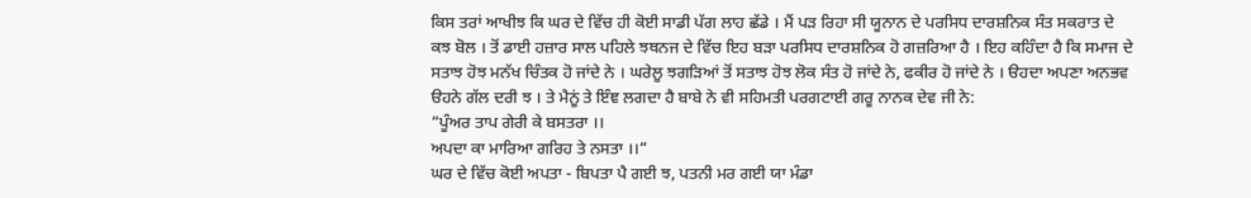ਕਿਸ ਤਰਾਂ ਆਖੀਝ ਕਿ ਘਰ ਦੇ ਵਿੱਚ ਹੀ ਕੋਈ ਸਾਡੀ ਪੱਗ ਲਾਹ ਛੱਡੇ । ਮੈਂ ਪੜ ਰਿਹਾ ਸੀ ਯੂਨਾਨ ਦੇ ਪਰਸਿਧ ਦਾਰਸ਼ਨਿਕ ਸੰਤ ਸਕਰਾਤ ਦੇ ਕਝ ਬੋਲ । ਤੋਂ ਡਾਈ ਹਜ਼ਾਰ ਸਾਲ ਪਹਿਲੇ ਝਥਨਜ ਦੇ ਵਿੱਚ ਇਹ ਬੜਾ ਪਰਸਿਧ ਦਾਰਸ਼ਨਿਕ ਹੋ ਗਜ਼ਰਿਆ ਹੈ । ਇਹ ਕਹਿੰਦਾ ਹੈ ਕਿ ਸਮਾਜ ਦੇ ਸਤਾਝ ਹੋਝ ਮਨੱਖ ਚਿੰਤਕ ਹੋ ਜਾਂਦੇ ਨੇ । ਘਰੇਲੂ ਝਗੜਿਆਂ ਤੋਂ ਸਤਾਝ ਹੋਝ ਲੋਕ ਸੰਤ ਹੋ ਜਾਂਦੇ ਨੇ, ਫਕੀਰ ਹੋ ਜਾਂਦੇ ਨੇ । ੳਹਦਾ ਅਪਣਾ ਅਨਭਵ ੳਹਨੇ ਗੱਲ ਦਰੀ ਝ । ਤੇ ਮੈਨੂਂ ਤੇ ਇੰਞ ਲਗਦਾ ਹੈ ਬਾਬੇ ਨੇ ਵੀ ਸਹਿਮਤੀ ਪਰਗਟਾਈ ਗਰੂ ਨਾਨਕ ਦੇਵ ਜੀ ਨੇ:
“ਪੂੰਅਰ ਤਾਪ ਗੇਰੀ ਕੇ ਬਸਤਰਾ ।।
ਅਪਦਾ ਕਾ ਮਾਰਿਆ ਗਰਿਹ ਤੇ ਨਸਤਾ ।।“
ਘਰ ਦੇ ਵਿੱਚ ਕੋਈ ਅਪਤਾ - ਬਿਪਤਾ ਪੈ ਗਈ ਝ, ਪਤਨੀ ਮਰ ਗਈ ਯਾ ਮੰਡਾ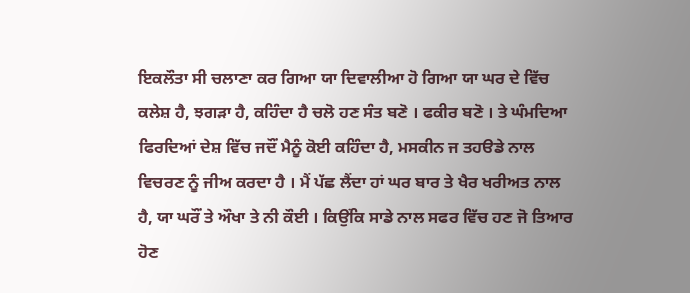ਇਕਲੌਤਾ ਸੀ ਚਲਾਣਾ ਕਰ ਗਿਆ ਯਾ ਦਿਵਾਲੀਆ ਹੋ ਗਿਆ ਯਾ ਘਰ ਦੇ ਵਿੱਚ ਕਲੇਸ਼ ਹੈ, ਝਗੜਾ ਹੈ, ਕਹਿੰਦਾ ਹੈ ਚਲੋ ਹਣ ਸੰਤ ਬਣੋ । ਫਕੀਰ ਬਣੋ । ਤੇ ਘੰਮਦਿਆ ਫਿਰਦਿਆਂ ਦੇਸ਼ ਵਿੱਚ ਜਦੌਂ ਮੈਨੂੰ ਕੋਈ ਕਹਿੰਦਾ ਹੈ, ਮਸਕੀਨ ਜ ਤਹੳਡੇ ਨਾਲ ਵਿਚਰਣ ਨੂੰ ਜੀਅ ਕਰਦਾ ਹੈ । ਮੈਂ ਪੱਛ ਲੈਂਦਾ ਹਾਂ ਘਰ ਬਾਰ ਤੇ ਖੈਰ ਖਰੀਅਤ ਨਾਲ ਹੈ, ਯਾ ਘਰੌਂ ਤੇ ਔਖਾ ਤੇ ਨੀ ਕੌਈ । ਕਿਉਂਕਿ ਸਾਡੇ ਨਾਲ ਸਫਰ ਵਿੱਚ ਹਣ ਜੋ ਤਿਆਰ ਹੋਣ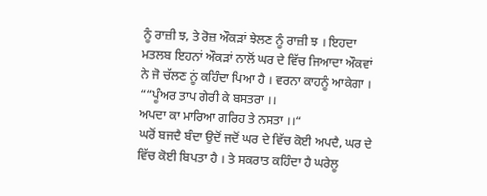ਨੂੰ ਰਾਜ਼ੀ ਝ, ਤੇ ਰੋਜ਼ ਔਕੜਾਂ ਝੇਲਣ ਨੂੰ ਰਾਜ਼ੀ ਝ । ਇਹਦਾ ਮਤਲਬ ਇਹਨਾਂ ਔਕੜਾਂ ਨਾਲੋਂ ਘਰ ਦੇ ਵਿੱਚ ਜਿਆਦਾ ਔਕਵਾਂ ਨੇ ਜੋ ਚੱਲਣ ਨੂਂ ਕਹਿੰਦਾ ਪਿਆ ਹੈ । ਵਰਨਾ ਕਾਹਨੂੰ ਆਕੇਗਾ ।
““ਪੂੰਅਰ ਤਾਪ ਗੇਰੀ ਕੇ ਬਸਤਰਾ ।।
ਅਪਦਾ ਕਾ ਮਾਰਿਆ ਗਰਿਹ ਤੇ ਨਸਤਾ ।।“
ਘਰੋਂ ਬਜਦੈ ਬੰਦਾ ਉਦੋਂ ਜਦੋਂ ਘਰ ਦੇ ਵਿੱਚ ਕੋਈ ਅਪਦੈ, ਘਰ ਦੇ ਵਿੱਚ ਕੋਈ ਬਿਪਤਾ ਹੈ । ਤੇ ਸਕਰਾਤ ਕਹਿੰਦਾ ਹੈ ਘਰੇਲੂ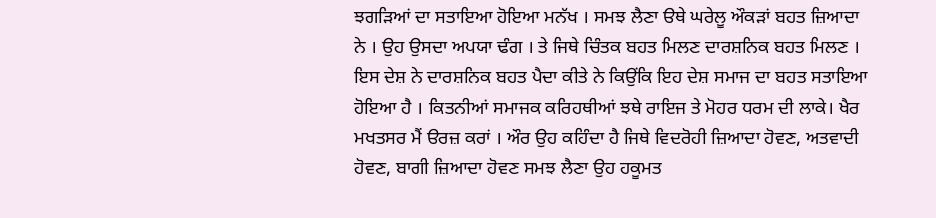ਝਗੜਿਆਂ ਦਾ ਸਤਾਇਆ ਹੋਇਆ ਮਨੱਖ । ਸਮਝ ਲੈਣਾ ੳਥੇ ਘਰੇਲੂ ਔਕੜਾਂ ਬਹਤ ਜ਼ਿਆਦਾ ਨੇ । ਉਹ ਉਸਦਾ ਅਪਯਾ ਢੰਗ । ਤੇ ਜਿਥੇ ਚਿੰਤਕ ਬਹਤ ਮਿਲਣ ਦਾਰਸ਼ਨਿਕ ਬਹਤ ਮਿਲਣ । ਇਸ ਦੇਸ਼ ਨੇ ਦਾਰਸ਼ਨਿਕ ਬਹਤ ਪੈਦਾ ਕੀਤੇ ਨੇ ਕਿਉਂਕਿ ਇਹ ਦੇਸ਼ ਸਮਾਜ ਦਾ ਬਹਤ ਸਤਾਇਆ ਹੋਇਆ ਹੈ । ਕਿਤਨੀਆਂ ਸਮਾਜਕ ਕਰਿਹਥੀਆਂ ਝਥੇ ਰਾਇਜ ਤੇ ਮੋਹਰ ਧਰਮ ਦੀ ਲਾਕੇ। ਖੈਰ ਮਖਤਸਰ ਮੈਂ ੳਰਜ਼ ਕਰਾਂ । ਔਰ ਉਹ ਕਹਿੰਦਾ ਹੈ ਜਿਥੇ ਵਿਦਰੋਹੀ ਜ਼ਿਆਦਾ ਹੋਵਣ, ਅਤਵਾਦੀ ਹੋਵਣ, ਬਾਗੀ ਜ਼ਿਆਦਾ ਹੋਵਣ ਸਮਝ ਲੈਣਾ ਉਹ ਹਕੂਮਤ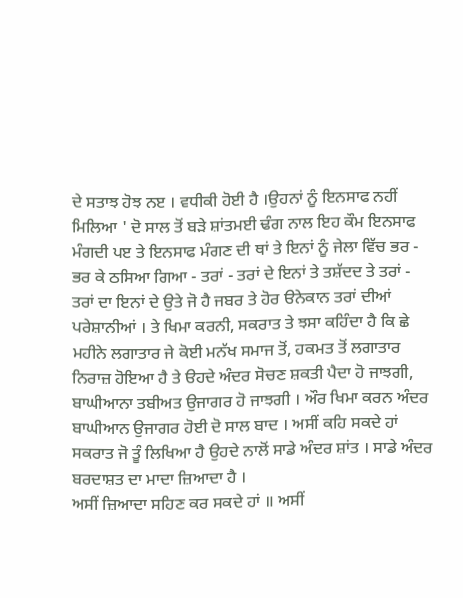ਦੇ ਸਤਾਝ ਹੋਝ ਨੲ । ਵਧੀਕੀ ਹੋਈ ਹੈ ।ਉਹਨਾਂ ਨੂੰ ਇਨਸਾਫ ਨਹੀਂ ਮਿਲਿਆ ' ਦੋ ਸਾਲ ਤੋਂ ਬੜੇ ਸ਼ਾਂਤਮਈ ਢੰਗ ਨਾਲ ਇਹ ਕੌਮ ਇਨਸਾਫ ਮੰਗਦੀ ਪੲ ਤੇ ਇਨਸਾਫ ਮੰਗਣ ਦੀ ਥਾਂ ਤੇ ਇਨਾਂ ਨੂੰ ਜੇਲਾ ਵਿੱਚ ਭਰ - ਭਰ ਕੇ ਠਸਿਆ ਗਿਆ - ਤਰਾਂ - ਤਰਾਂ ਦੇ ਇਨਾਂ ਤੇ ਤਸ਼ੱਦਦ ਤੇ ਤਰਾਂ - ਤਰਾਂ ਦਾ ਇਨਾਂ ਦੇ ਉਤੇ ਜੋ ਹੈ ਜਬਰ ਤੇ ਹੋਰ ੳਨੇਕਾਨ ਤਰਾਂ ਦੀਆਂ ਪਰੇਸ਼ਾਨੀਆਂ । ਤੇ ਖਿਮਾ ਕਰਨੀ, ਸਕਰਾਤ ਤੇ ਝਸਾ ਕਹਿੰਦਾ ਹੈ ਕਿ ਛੇ ਮਹੀਨੇ ਲਗਾਤਾਰ ਜੇ ਕੋਈ ਮਨੱਖ ਸਮਾਜ ਤੋਂ, ਹਕਮਤ ਤੋਂ ਲਗਾਤਾਰ ਨਿਰਾਜ਼ ਹੋਇਆ ਹੈ ਤੇ ੳਹਦੇ ਅੰਦਰ ਸੋਚਣ ਸ਼ਕਤੀ ਪੈਦਾ ਹੋ ਜਾਝਗੀ, ਬਾਘੀਆਨਾ ਤਬੀਅਤ ਉਜਾਗਰ ਹੋ ਜਾਝਗੀ । ਔਰ ਖਿਮਾ ਕਰਨ ਅੰਦਰ ਬਾਘੀਆਨ ਉਜਾਗਰ ਹੋਈ ਦੋ ਸਾਲ ਬਾਦ । ਅਸੀਂ ਕਹਿ ਸਕਦੇ ਹਾਂ ਸਕਰਾਤ ਜੋ ਤੂੰ ਲਿਖਿਆ ਹੈ ਉਹਦੇ ਨਾਲੋਂ ਸਾਡੇ ਅੰਦਰ ਸ਼ਾਂਤ । ਸਾਡੇ ਅੰਦਰ ਬਰਦਾਸ਼ਤ ਦਾ ਮਾਦਾ ਜ਼ਿਆਦਾ ਹੈ ।
ਅਸੀਂ ਜ਼ਿਆਦਾ ਸਹਿਣ ਕਰ ਸਕਦੇ ਹਾਂ ॥ ਅਸੀਂ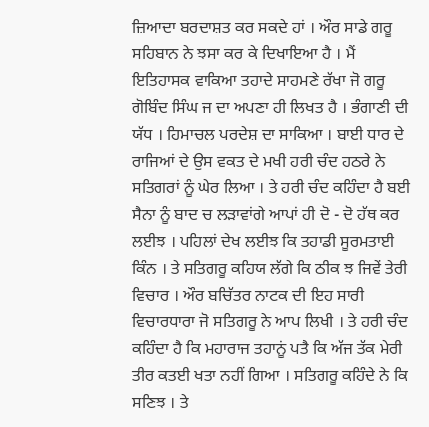ਜ਼ਿਆਦਾ ਬਰਦਾਸ਼ਤ ਕਰ ਸਕਦੇ ਹਾਂ । ਔਰ ਸਾਡੇ ਗਰੂ ਸਹਿਬਾਨ ਨੇ ਝਸਾ ਕਰ ਕੇ ਦਿਖਾਇਆ ਹੈ । ਮੈਂ ਇਤਿਹਾਸਕ ਵਾਕਿਆ ਤਹਾਦੇ ਸਾਹਮਣੇ ਰੱਖਾ ਜੋ ਗਰੂ ਗੋਬਿੰਦ ਸਿੰਘ ਜ ਦਾ ਅਪਣਾ ਹੀ ਲਿਖਤ ਹੈ । ਭੰਗਾਣੀ ਦੀ ਯੱਧ । ਹਿਮਾਚਲ ਪਰਦੇਸ਼ ਦਾ ਸਾਕਿਆ । ਬਾਈ ਧਾਰ ਦੇ ਰਾਜਿਆਂ ਦੇ ਉਸ ਵਕਤ ਦੇ ਮਖੀ ਹਰੀ ਚੰਦ ਹਠਰੇ ਨੇ ਸਤਿਗਰਾਂ ਨੂੰ ਘੇਰ ਲਿਆ । ਤੇ ਹਰੀ ਚੰਦ ਕਹਿੰਦਾ ਹੈ ਬਈ ਸੈਨਾ ਨੂੰ ਬਾਦ ਚ ਲੜਾਵਾਂਗੇ ਆਪਾਂ ਹੀ ਦੋ - ਦੋ ਹੱਥ ਕਰ ਲਈਝ । ਪਹਿਲਾਂ ਦੇਖ ਲਈਝ ਕਿ ਤਹਾਡੀ ਸੂਰਮਤਾਈ ਕਿੰਨ । ਤੇ ਸਤਿਗਰੂ ਕਹਿਯ ਲੱਗੇ ਕਿ ਠੀਕ ਝ ਜਿਵੇਂ ਤੇਰੀ ਵਿਚਾਰ । ਔਰ ਬਚਿੱਤਰ ਨਾਟਕ ਦੀ ਇਹ ਸਾਰੀ ਵਿਚਾਰਧਾਰਾ ਜੋ ਸਤਿਗਰੂ ਨੇ ਆਪ ਲਿਖੀ । ਤੇ ਹਰੀ ਚੰਦ ਕਹਿੰਦਾ ਹੈ ਕਿ ਮਹਾਰਾਜ ਤਹਾਨੂਂ ਪਤੈ ਕਿ ਅੱਜ ਤੱਕ ਮੇਰੀ ਤੀਰ ਕਤਈ ਖਤਾ ਨਹੀਂ ਗਿਆ । ਸਤਿਗਰੂ ਕਹਿੰਦੇ ਨੇ ਕਿ ਸਣਿਝ । ਤੇ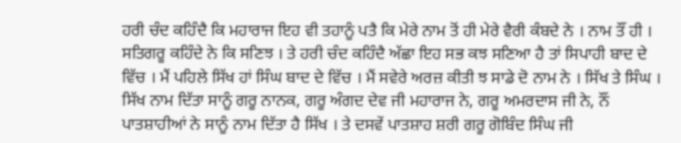ਹਰੀ ਚੰਦ ਕਹਿੰਦੈ ਕਿ ਮਹਾਰਾਜ ਇਹ ਵੀ ਤਹਾਨੂੰ ਪਤੈ ਕਿ ਮੇਰੇ ਨਾਮ ਤੋਂ ਹੀ ਮੇਰੇ ਵੈਰੀ ਕੰਬਦੇ ਨੇ । ਨਾਮ ਤੌਂ ਹੀ । ਸਤਿਗਰੂ ਕਹਿੰਦੇ ਨੇ ਕਿ ਸਣਿਝ । ਤੇ ਹਰੀ ਚੰਦ ਕਹਿੰਦੈ ਅੱਛਾ ਇਹ ਸਭ ਕਝ ਸਣਿਆ ਹੈ ਤਾਂ ਸਿਪਾਹੀ ਬਾਦ ਦੇ ਵਿੱਚ । ਮੈਂ ਪਹਿਲੇ ਸਿੱਖ ਹਾਂ ਸਿੰਘ ਬਾਦ ਦੇ ਵਿੱਚ । ਮੈਂ ਸਵੇਰੇ ਅਰਜ਼ ਕੀਤੀ ਝ ਸਾਡੇ ਦੋ ਨਾਮ ਨੇ । ਸਿੱਖ ਤੇ ਸਿੰਘ । ਸਿੱਖ ਨਾਮ ਦਿੱਤਾ ਸਾਨੂੰ ਗਰੂ ਨਾਨਕ, ਗਰੂ ਅੰਗਦ ਦੇਵ ਜੀ ਮਹਾਰਾਜ ਨੇ, ਗਰੂ ਅਮਰਦਾਸ ਜੀ ਨੇ, ਨੌਂ ਪਾਤਸ਼ਾਹੀਆਂ ਨੇ ਸਾਨੂੰ ਨਾਮ ਦਿੱਤਾ ਹੈ ਸਿੱਖ । ਤੇ ਦਸਵੇਂ ਪਾਤਸ਼ਾਹ ਸ਼ਰੀ ਗਰੂ ਗੋਬਿੰਦ ਸਿੰਘ ਜੀ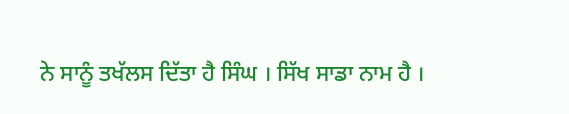ਨੇ ਸਾਨੂੰ ਤਖੱਲਸ ਦਿੱਤਾ ਹੈ ਸਿੰਘ । ਸਿੱਖ ਸਾਡਾ ਨਾਮ ਹੈ ।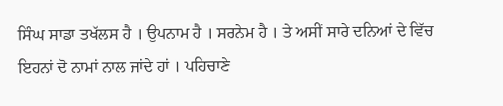ਸਿੰਘ ਸਾਡਾ ਤਖੱਲਸ ਹੈ । ਉਪਨਾਮ ਹੈ । ਸਰਨੇਮ ਹੈ । ਤੇ ਅਸੀਂ ਸਾਰੇ ਦਨਿਆਂ ਦੇ ਵਿੱਚ ਇਹਨਾਂ ਦੋ ਨਾਮਾਂ ਨਾਲ ਜਾਂਦੇ ਹਾਂ । ਪਹਿਚਾਣੇ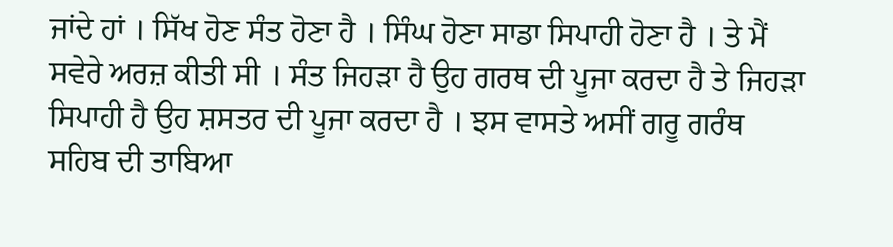ਜਾਂਦੇ ਹਾਂ । ਸਿੱਖ ਹੋਣ ਸੰਤ ਹੋਣਾ ਹੈ । ਸਿੰਘ ਹੋਣਾ ਸਾਡਾ ਸਿਪਾਹੀ ਹੋਣਾ ਹੈ । ਤੇ ਮੈਂ ਸਵੇਰੇ ਅਰਜ਼ ਕੀਤੀ ਸੀ । ਸੰਤ ਜਿਹੜਾ ਹੈ ਉਹ ਗਰਥ ਦੀ ਪੂਜਾ ਕਰਦਾ ਹੈ ਤੇ ਜਿਹੜਾ ਸਿਪਾਹੀ ਹੈ ਉਹ ਸ਼ਸਤਰ ਦੀ ਪੂਜਾ ਕਰਦਾ ਹੈ । ਝਸ ਵਾਸਤੇ ਅਸੀਂ ਗਰੂ ਗਰੰਥ ਸਹਿਬ ਦੀ ਤਾਬਿਆ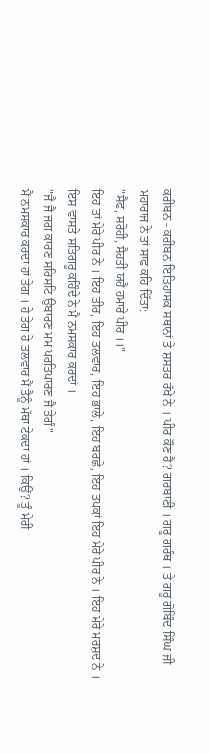ਕਰੀਬਨ - ਕਰੀਬਨ ਇਤਿਹਾਸਕ ਸਥਾਨਾਂ ਤੇ ਸ਼ਸਤਰ ਰੱਖੇ ਨੇ । ਪੀਰ ਕੌਣ ਹੈ? ਗਰਬਾਣੀ । ਗਰੂ ਗਰੰਥ । ਤੇ ਗਰੂ ਗੋਬਿੰਦ ਸਿੰਘ ਜੀ ਮਹਾਰਾਜ ਨੇ ਤਾਂ ਸਾਫ ਕਹਿ ਦਿੱਤਾ:
"ਸੈਫ, ਸਰੋਹੀ, ਸੈਹਤੀ ਯਹੈ ਹਮਾਰੇ ਪੀਰ ।।"
ਇਹ ਤਾਂ ਮੇਰੇ ਪੀਰ ਨੇ । ਇਹ ਤੀਰ, ਇਹ ਤਲਵਾਰ, ਇਹ ਭਾਲੇ, ਇਹ ਬਰਛੇ, ਇਹ ਤਪਕਾਂ ਇਹ ਮੇਰੇ ਪੀਰ ਨੇ । ਇਹ ਮੇਰੇ ਮਰਸ਼ਦ ਨੇ । ਇਸ ਵਾਸਤੇ ਸਤਿਗਰੂ ਕਹਿੰਦੇ ਨੇ ਮੈ ਨਮਸਕਾਰ ਕਰਦਾਂ ।
"ਜੈ ਜੈ ਜਗ ਕਾਰਣ ਸਰਿਸਟਿ ਉਬਾਰਣ ਮਮ ਪਰਤਿਪਾਰਣ ਜੈ ਤੇਗੰ"
ਮੈਂ ਨਮਸਕਾਰ ਕਰਦਾ ਹਾਂ ਤੇਗ । ਹੇ ਤੇਗ ਹੇ ਤਲਵਾਰ ਮੈਂ ਤੈਨੂੰ ਮੱਥਾ ਟੇਕਦਾ ਹਾਂ । ਕਿਉਂ? ਤੂੰ ਮੇਰੀ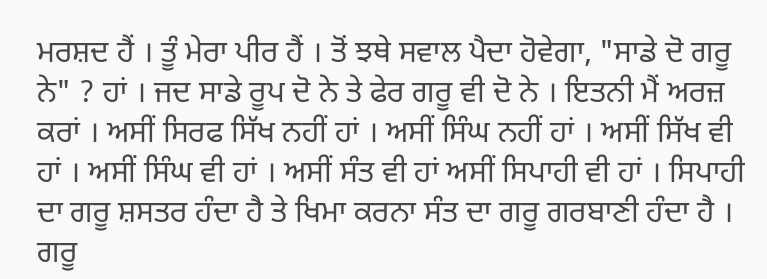ਮਰਸ਼ਦ ਹੈਂ । ਤੂੰ ਮੇਰਾ ਪੀਰ ਹੈਂ । ਤੋਂ ਝਥੇ ਸਵਾਲ ਪੈਦਾ ਹੋਵੇਗਾ, "ਸਾਡੇ ਦੋ ਗਰੂ ਨੇ" ? ਹਾਂ । ਜਦ ਸਾਡੇ ਰੂਪ ਦੋ ਨੇ ਤੇ ਫੇਰ ਗਰੂ ਵੀ ਦੋ ਨੇ । ਇਤਨੀ ਮੈਂ ਅਰਜ਼ ਕਰਾਂ । ਅਸੀਂ ਸਿਰਫ ਸਿੱਖ ਨਹੀਂ ਹਾਂ । ਅਸੀਂ ਸਿੰਘ ਨਹੀਂ ਹਾਂ । ਅਸੀਂ ਸਿੱਖ ਵੀ ਹਾਂ । ਅਸੀਂ ਸਿੰਘ ਵੀ ਹਾਂ । ਅਸੀਂ ਸੰਤ ਵੀ ਹਾਂ ਅਸੀਂ ਸਿਪਾਹੀ ਵੀ ਹਾਂ । ਸਿਪਾਹੀ ਦਾ ਗਰੂ ਸ਼ਸਤਰ ਹੰਦਾ ਹੈ ਤੇ ਖਿਮਾ ਕਰਨਾ ਸੰਤ ਦਾ ਗਰੂ ਗਰਬਾਣੀ ਹੰਦਾ ਹੈ । ਗਰੂ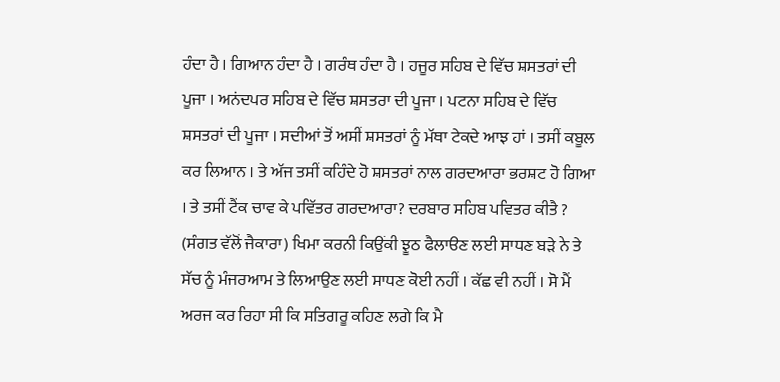ਹੰਦਾ ਹੈ । ਗਿਆਨ ਹੰਦਾ ਹੈ । ਗਰੰਥ ਹੰਦਾ ਹੈ । ਹਜੂਰ ਸਹਿਬ ਦੇ ਵਿੱਚ ਸ਼ਸਤਰਾਂ ਦੀ ਪੂਜਾ । ਅਨਂਦਪਰ ਸਹਿਬ ਦੇ ਵਿੱਚ ਸ਼ਸਤਰਾ ਦੀ ਪੂਜਾ । ਪਟਨਾ ਸਹਿਬ ਦੇ ਵਿੱਚ ਸ਼ਸਤਰਾਂ ਦੀ ਪੂਜਾ । ਸਦੀਆਂ ਤੋਂ ਅਸੀਂ ਸ਼ਸਤਰਾਂ ਨੂੰ ਮੱਥਾ ਟੇਕਦੇ ਆਝ ਹਾਂ । ਤਸੀਂ ਕਬੂਲ ਕਰ ਲਿਆਨ । ਤੇ ਅੱਜ ਤਸੀਂ ਕਹਿੰਦੇ ਹੋ ਸ਼ਸਤਰਾਂ ਨਾਲ ਗਰਦਆਰਾ ਭਰਸ਼ਟ ਹੋ ਗਿਆ । ਤੇ ਤਸੀਂ ਟੈਂਕ ਚਾਵ ਕੇ ਪਵਿੱਤਰ ਗਰਦਆਰਾ? ਦਰਬਾਰ ਸਹਿਬ ਪਵਿਤਰ ਕੀਤੈ ? (ਸੰਗਤ ਵੱਲੋਂ ਜੈਕਾਰਾ) ਖਿਮਾ ਕਰਨੀ ਕਿਉਂਕੀ ਝੂਠ ਫੈਲਾੳਣ ਲਈ ਸਾਧਣ ਬੜੇ ਨੇ ਤੇ ਸੱਚ ਨੂੰ ਮੰਜਰਆਮ ਤੇ ਲਿਆਉਣ ਲਈ ਸਾਧਣ ਕੋਈ ਨਹੀਂ । ਕੱਛ ਵੀ ਨਹੀਂ । ਸੋ ਮੈਂ ਅਰਜ ਕਰ ਰਿਹਾ ਸੀ ਕਿ ਸਤਿਗਰੂ ਕਹਿਣ ਲਗੇ ਕਿ ਮੈ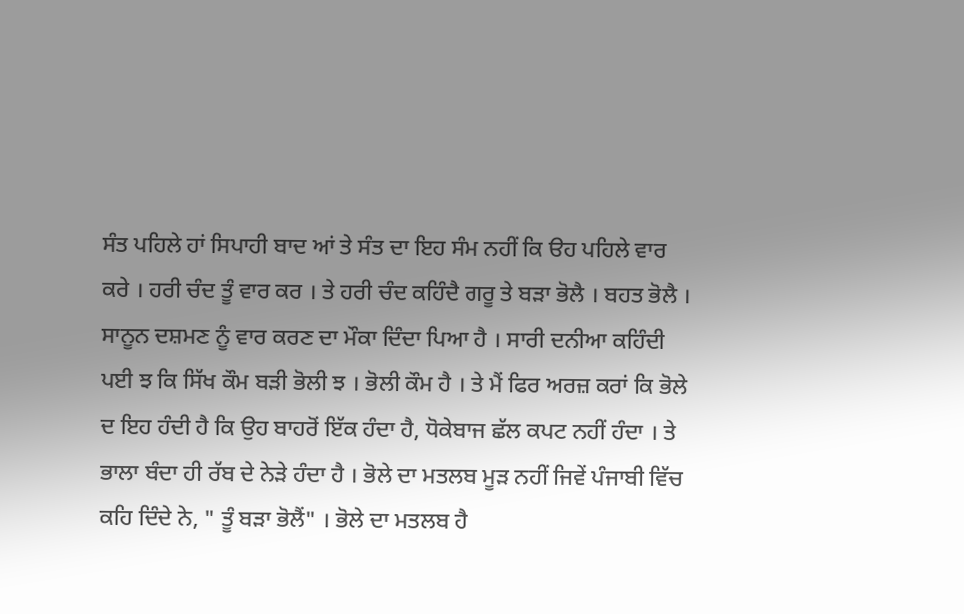ਸੰਤ ਪਹਿਲੇ ਹਾਂ ਸਿਪਾਹੀ ਬਾਦ ਆਂ ਤੇ ਸੰਤ ਦਾ ਇਹ ਸੰਮ ਨਹੀਂ ਕਿ ੳਹ ਪਹਿਲੇ ਵਾਰ ਕਰੇ । ਹਰੀ ਚੰਦ ਤੂੰ ਵਾਰ ਕਰ । ਤੇ ਹਰੀ ਚੰਦ ਕਹਿੰਦੈ ਗਰੂ ਤੇ ਬੜਾ ਭੋਲੈ । ਬਹਤ ਭੋਲੈ । ਸਾਨੂਨ ਦਸ਼ਮਣ ਨੂੰ ਵਾਰ ਕਰਣ ਦਾ ਮੌਕਾ ਦਿੰਦਾ ਪਿਆ ਹੈ । ਸਾਰੀ ਦਨੀਆ ਕਹਿੰਦੀ ਪਈ ਝ ਕਿ ਸਿੱਖ ਕੌਮ ਬੜੀ ਭੋਲੀ ਝ । ਭੋਲੀ ਕੌਮ ਹੈ । ਤੇ ਮੈਂ ਫਿਰ ਅਰਜ਼ ਕਰਾਂ ਕਿ ਭੋਲੇ ਦ ਇਹ ਹੰਦੀ ਹੈ ਕਿ ਉਹ ਬਾਹਰੋਂ ਇੱਕ ਹੰਦਾ ਹੈ, ਧੋਕੇਬਾਜ ਛੱਲ ਕਪਟ ਨਹੀਂ ਹੰਦਾ । ਤੇ ਭਾਲਾ ਬੰਦਾ ਹੀ ਰੱਬ ਦੇ ਨੇੜੇ ਹੰਦਾ ਹੈ । ਭੋਲੇ ਦਾ ਮਤਲਬ ਮੂੜ ਨਹੀਂ ਜਿਵੇਂ ਪੰਜਾਬੀ ਵਿੱਚ ਕਹਿ ਦਿੰਦੇ ਨੇ, " ਤੂੰ ਬੜਾ ਭੋਲੈਂ" । ਭੋਲੇ ਦਾ ਮਤਲਬ ਹੈ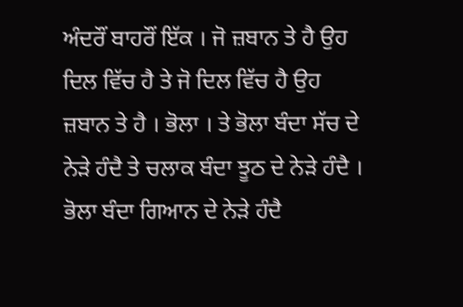ਅੰਦਰੌਂ ਬਾਹਰੌਂ ਇੱਕ । ਜੋ ਜ਼ਬਾਨ ਤੇ ਹੈ ਉਹ ਦਿਲ ਵਿੱਚ ਹੈ ਤੇ ਜੋ ਦਿਲ ਵਿੱਚ ਹੈ ਉਹ ਜ਼ਬਾਨ ਤੇ ਹੈ । ਭੋਲਾ । ਤੇ ਭੋਲਾ ਬੰਦਾ ਸੱਚ ਦੇ ਨੇੜੇ ਹੰਦੈ ਤੇ ਚਲਾਕ ਬੰਦਾ ਝੂਠ ਦੇ ਨੇੜੇ ਹੰਦੈ । ਭੋਲਾ ਬੰਦਾ ਗਿਆਨ ਦੇ ਨੇੜੇ ਹੰਦੈ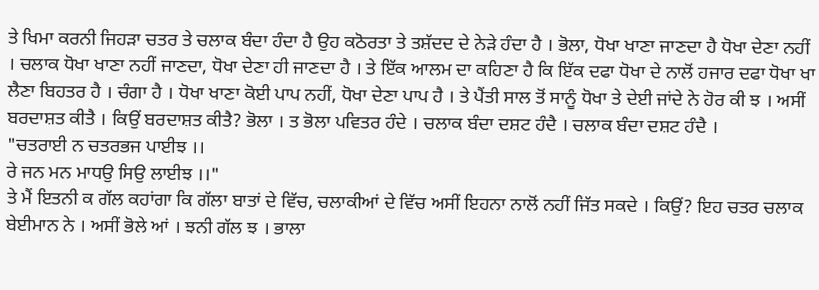ਤੇ ਖਿਮਾ ਕਰਨੀ ਜਿਹੜਾ ਚਤਰ ਤੇ ਚਲਾਕ ਬੰਦਾ ਹੰਦਾ ਹੈ ਉਹ ਕਠੋਰਤਾ ਤੇ ਤਸ਼ੱਦਦ ਦੇ ਨੇੜੇ ਹੰਦਾ ਹੈ । ਭੋਲਾ, ਧੋਖਾ ਖਾਣਾ ਜਾਣਦਾ ਹੈ ਧੋਖਾ ਦੇਣਾ ਨਹੀਂ । ਚਲਾਕ ਧੋਖਾ ਖਾਣਾ ਨਹੀਂ ਜਾਣਦਾ, ਧੋਖਾ ਦੇਣਾ ਹੀ ਜਾਣਦਾ ਹੈ । ਤੇ ਇੱਕ ਆਲਮ ਦਾ ਕਹਿਣਾ ਹੈ ਕਿ ਇੱਕ ਦਫਾ ਧੋਖਾ ਦੇ ਨਾਲੋਂ ਹਜਾਰ ਦਫਾ ਧੋਖਾ ਖਾ ਲੈਣਾ ਬਿਹਤਰ ਹੈ । ਚੰਗਾ ਹੈ । ਧੋਖਾ ਖਾਣਾ ਕੋਈ ਪਾਪ ਨਹੀਂ, ਧੋਖਾ ਦੇਣਾ ਪਾਪ ਹੈ । ਤੇ ਪੈਂਤੀ ਸਾਲ ਤੋਂ ਸਾਨੂੰ ਧੋਖਾ ਤੇ ਦੇਈ ਜਾਂਦੇ ਨੇ ਹੋਰ ਕੀ ਝ । ਅਸੀਂ ਬਰਦਾਸ਼ਤ ਕੀਤੈ । ਕਿਉਂ ਬਰਦਾਸ਼ਤ ਕੀਤੈ? ਭੋਲਾ । ਤ ਭੋਲਾ ਪਵਿਤਰ ਹੰਦੇ । ਚਲਾਕ ਬੰਦਾ ਦਸ਼ਟ ਹੰਦੈ । ਚਲਾਕ ਬੰਦਾ ਦਸ਼ਟ ਹੰਦੈ ।
"ਚਤਰਾਈ ਨ ਚਤਰਭਜ ਪਾਈਝ ।।
ਰੇ ਜਨ ਮਨ ਮਾਧਉ ਸਿਉ ਲਾਈਝ ।।"
ਤੇ ਮੈਂ ਇਤਨੀ ਕ ਗੱਲ ਕਹਾਂਗਾ ਕਿ ਗੱਲਾ ਬਾਤਾਂ ਦੇ ਵਿੱਚ, ਚਲਾਕੀਆਂ ਦੇ ਵਿੱਚ ਅਸੀਂ ਇਹਨਾ ਨਾਲੋਂ ਨਹੀਂ ਜਿੱਤ ਸਕਦੇ । ਕਿਉਂ? ਇਹ ਚਤਰ ਚਲਾਕ ਬੇਈਮਾਨ ਨੇ । ਅਸੀਂ ਭੋਲੇ ਆਂ । ਝਨੀ ਗੱਲ ਝ । ਭਾਲਾ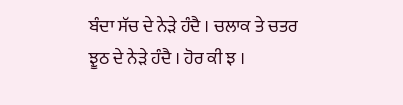ਬੰਦਾ ਸੱਚ ਦੇ ਨੇੜੇ ਹੰਦੈ । ਚਲਾਕ ਤੇ ਚਤਰ ਝੂਠ ਦੇ ਨੇੜੇ ਹੰਦੈ । ਹੋਰ ਕੀ ਝ ।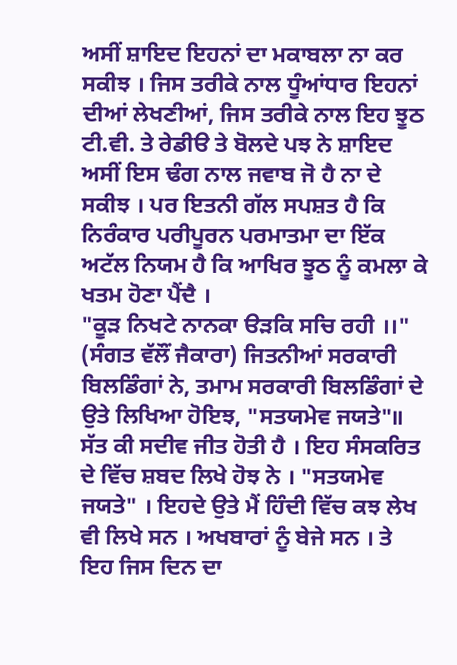ਅਸੀਂ ਸ਼ਾਇਦ ਇਹਨਾਂ ਦਾ ਮਕਾਬਲਾ ਨਾ ਕਰ ਸਕੀਝ । ਜਿਸ ਤਰੀਕੇ ਨਾਲ ਧੂੰਆਂਧਾਰ ਇਹਨਾਂ ਦੀਆਂ ਲੇਖਣੀਆਂ, ਜਿਸ ਤਰੀਕੇ ਨਾਲ ਇਹ ਝੂਠ ਟੀ.ਵੀ. ਤੇ ਰੇਡੀੳ ਤੇ ਬੋਲਦੇ ਪਝ ਨੇ ਸ਼ਾਇਦ ਅਸੀਂ ਇਸ ਢੰਗ ਨਾਲ ਜਵਾਬ ਜੋ ਹੈ ਨਾ ਦੇ ਸਕੀਝ । ਪਰ ਇਤਨੀ ਗੱਲ ਸਪਸ਼ਤ ਹੈ ਕਿ ਨਿਰੰਕਾਰ ਪਰੀਪੂਰਨ ਪਰਮਾਤਮਾ ਦਾ ਇੱਕ ਅਟੱਲ ਨਿਯਮ ਹੈ ਕਿ ਆਖਿਰ ਝੂਠ ਨੂੰ ਕਮਲਾ ਕੇ ਖਤਮ ਹੋਣਾ ਪੈਂਦੈ ।
"ਕੂੜ ਨਿਖਟੇ ਨਾਨਕਾ ੳੜਕਿ ਸਚਿ ਰਹੀ ।।"
(ਸੰਗਤ ਵੱਲੌਂ ਜੈਕਾਰਾ) ਜਿਤਨੀਆਂ ਸਰਕਾਰੀ ਬਿਲਡਿੰਗਾਂ ਨੇ, ਤਮਾਮ ਸਰਕਾਰੀ ਬਿਲਡਿੰਗਾਂ ਦੇ ਉਤੇ ਲਿਖਿਆ ਹੋਇਝ, "ਸਤਯਮੇਵ ਜਯਤੇ"॥ ਸੱਤ ਕੀ ਸਦੀਵ ਜੀਤ ਹੋਤੀ ਹੈ । ਇਹ ਸੰਸਕਰਿਤ ਦੇ ਵਿੱਚ ਸ਼ਬਦ ਲਿਖੇ ਹੋਝ ਨੇ । "ਸਤਯਮੇਵ ਜਯਤੇ" । ਇਹਦੇ ਉਤੇ ਮੈਂ ਹਿੰਦੀ ਵਿੱਚ ਕਝ ਲੇਖ ਵੀ ਲਿਖੇ ਸਨ । ਅਖਬਾਰਾਂ ਨੂੰ ਬੇਜੇ ਸਨ । ਤੇ ਇਹ ਜਿਸ ਦਿਨ ਦਾ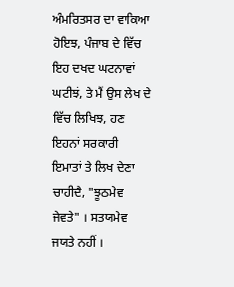ਅੰਮਰਿਤਸਰ ਦਾ ਵਾਕਿਆ ਹੋਇਝ, ਪੰਜਾਬ ਦੇ ਵਿੱਚ ਇਹ ਦਖਦ ਘਟਨਾਵਾਂ ਘਟੀਝਂ, ਤੇ ਮੈਂ ਉਸ ਲੇਖ ਦੇ ਵਿੱਚ ਲਿਖਿਝ, ਹਣ ਇਹਨਾਂ ਸਰਕਾਰੀ ਇਮਾਤਾਂ ਤੇ ਲਿਖ ਦੇਣਾ ਚਾਹੀਦੈ, "ਝੂਠਮੇਵ ਜੇਵਤੇ" । ਸਤਯਮੇਵ ਜਯਤੇ ਨਹੀਂ ।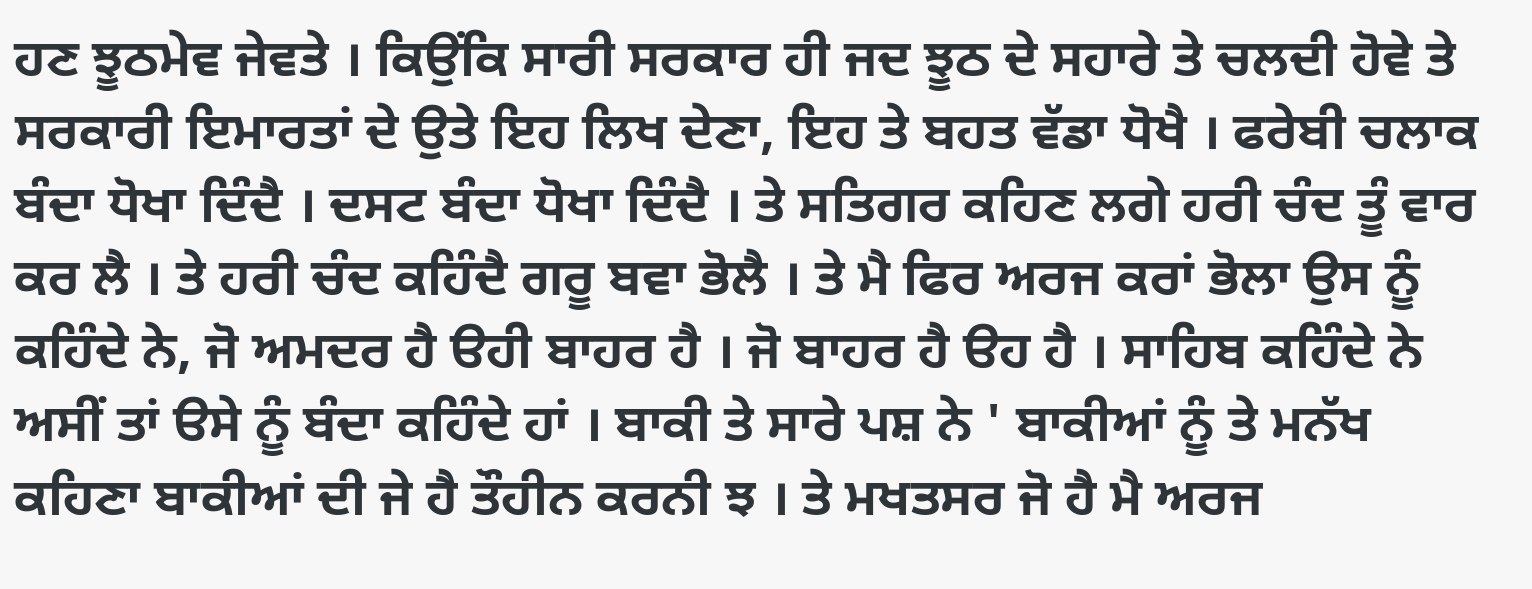ਹਣ ਝੂਠਮੇਵ ਜੇਵਤੇ । ਕਿਉਂਕਿ ਸਾਰੀ ਸਰਕਾਰ ਹੀ ਜਦ ਝੂਠ ਦੇ ਸਹਾਰੇ ਤੇ ਚਲਦੀ ਹੋਵੇ ਤੇ ਸਰਕਾਰੀ ਇਮਾਰਤਾਂ ਦੇ ਉਤੇ ਇਹ ਲਿਖ ਦੇਣਾ, ਇਹ ਤੇ ਬਹਤ ਵੱਡਾ ਧੋਖੈ । ਫਰੇਬੀ ਚਲਾਕ ਬੰਦਾ ਧੋਖਾ ਦਿੰਦੈ । ਦਸਟ ਬੰਦਾ ਧੋਖਾ ਦਿੰਦੈ । ਤੇ ਸਤਿਗਰ ਕਹਿਣ ਲਗੇ ਹਰੀ ਚੰਦ ਤੂੰ ਵਾਰ ਕਰ ਲੈ । ਤੇ ਹਰੀ ਚੰਦ ਕਹਿੰਦੈ ਗਰੂ ਬਵਾ ਭੋਲੈ । ਤੇ ਮੈ ਫਿਰ ਅਰਜ ਕਰਾਂ ਭੋਲਾ ਉਸ ਨੂੰ ਕਹਿੰਦੇ ਨੇ, ਜੋ ਅਮਦਰ ਹੈ ੳਹੀ ਬਾਹਰ ਹੈ । ਜੋ ਬਾਹਰ ਹੈ ੳਹ ਹੈ । ਸਾਹਿਬ ਕਹਿੰਦੇ ਨੇ ਅਸੀਂ ਤਾਂ ੳਸੇ ਨੂੰ ਬੰਦਾ ਕਹਿੰਦੇ ਹਾਂ । ਬਾਕੀ ਤੇ ਸਾਰੇ ਪਸ਼ ਨੇ ' ਬਾਕੀਆਂ ਨੂੰ ਤੇ ਮਨੱਖ ਕਹਿਣਾ ਬਾਕੀਆਂ ਦੀ ਜੇ ਹੈ ਤੌਹੀਨ ਕਰਨੀ ਝ । ਤੇ ਮਖਤਸਰ ਜੋ ਹੈ ਮੈ ਅਰਜ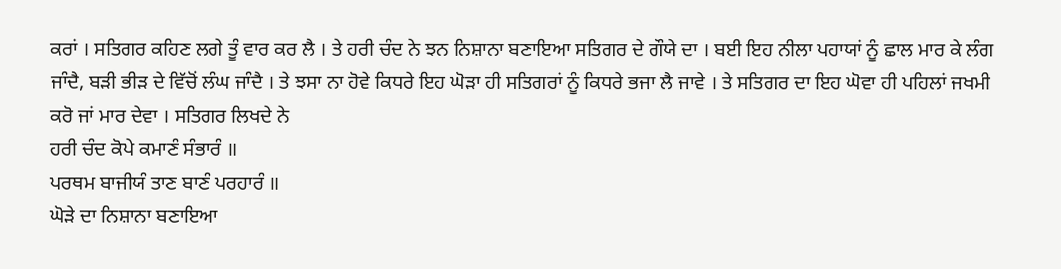ਕਰਾਂ । ਸਤਿਗਰ ਕਹਿਣ ਲਗੇ ਤੂੰ ਵਾਰ ਕਰ ਲੈ । ਤੇ ਹਰੀ ਚੰਦ ਨੇ ਝਨ ਨਿਸ਼ਾਨਾ ਬਣਾਇਆ ਸਤਿਗਰ ਦੇ ਗੌਯੇ ਦਾ । ਬਈ ਇਹ ਨੀਲਾ ਪਹਾਯਾਂ ਨੂੰ ਛਾਲ ਮਾਰ ਕੇ ਲੰਗ ਜਾੰਦੈ, ਬੜੀ ਭੀੜ ਦੇ ਵਿੱਚੋਂ ਲੰਘ ਜਾੰਦੈ । ਤੇ ਝਸਾ ਨਾ ਹੋਵੇ ਕਿਧਰੇ ਇਹ ਘੋੜਾ ਹੀ ਸਤਿਗਰਾਂ ਨੂੰ ਕਿਧਰੇ ਭਜਾ ਲੈ ਜਾਵੇ । ਤੇ ਸਤਿਗਰ ਦਾ ਇਹ ਘੋਵਾ ਹੀ ਪਹਿਲਾਂ ਜਖਮੀ ਕਰੋ ਜਾਂ ਮਾਰ ਦੇਵਾ । ਸਤਿਗਰ ਲਿਖਦੇ ਨੇ
ਹਰੀ ਚੰਦ ਕੋਪੇ ਕਮਾਣੰ ਸੰਭਾਰੰ ॥
ਪਰਥਮ ਬਾਜੀਯੰ ਤਾਣ ਬਾਣੰ ਪਰਹਾਰੰ ॥
ਘੋੜੇ ਦਾ ਨਿਸ਼ਾਨਾ ਬਣਾਇਆ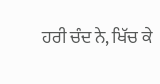ਹਰੀ ਚੰਦ ਨੇ, ਖਿੱਚ ਕੇ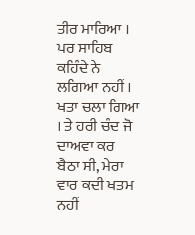ਤੀਰ ਮਾਰਿਆ । ਪਰ ਸਾਹਿਬ ਕਹਿੰਦੇ ਨੇ ਲਗਿਆ ਨਹੀਂ । ਖਤਾ ਚਲਾ ਗਿਆ । ਤੇ ਹਰੀ ਚੰਦ ਜੋ ਦਾਅਵਾ ਕਰ ਬੈਠਾ ਸੀ, ਮੇਰਾ ਵਾਰ ਕਦੀ ਖਤਮ ਨਹੀਂ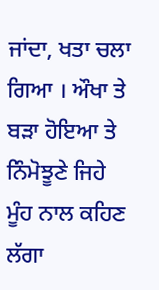ਜਾਂਦਾ, ਖਤਾ ਚਲਾ ਗਿਆ । ਔਖਾ ਤੇ ਬੜਾ ਹੋਇਆ ਤੇ ਨਿੰਮੋਝੂਣੇ ਜਿਹੇ ਮੂੰਹ ਨਾਲ ਕਹਿਣ ਲੱਗਾ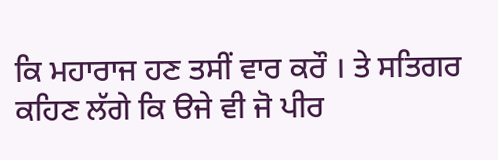ਕਿ ਮਹਾਰਾਜ ਹਣ ਤਸੀਂ ਵਾਰ ਕਰੌ । ਤੇ ਸਤਿਗਰ ਕਹਿਣ ਲੱਗੇ ਕਿ ੳਜੇ ਵੀ ਜੋ ਪੀਰ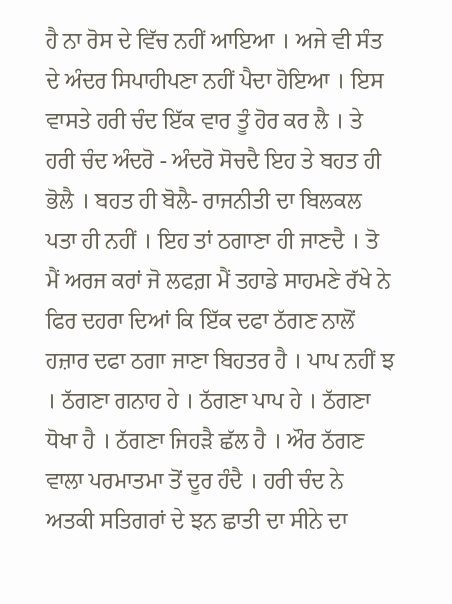ਹੈ ਨਾ ਰੋਸ ਦੇ ਵਿੱਚ ਨਹੀਂ ਆਇਆ । ਅਜੇ ਵੀ ਸੰਤ ਦੇ ਅੰਦਰ ਸਿਪਾਹੀਪਣਾ ਨਹੀਂ ਪੈਦਾ ਹੋਇਆ । ਇਸ ਵਾਸਤੇ ਹਰੀ ਚੰਦ ਇੱਕ ਵਾਰ ਤੂੰ ਹੋਰ ਕਰ ਲੈ । ਤੇ ਹਰੀ ਚੰਦ ਅੰਦਰੋ - ਅੰਦਰੋ ਸੋਚਦੈ ਇਹ ਤੇ ਬਹਤ ਹੀ ਭੋਲੈ । ਬਹਤ ਹੀ ਬੋਲੈ- ਰਾਜਨੀਤੀ ਦਾ ਬਿਲਕਲ ਪਤਾ ਹੀ ਨਹੀਂ । ਇਹ ਤਾਂ ਠਗਾਣਾ ਹੀ ਜਾਣਦੈ । ਤੋ ਮੈਂ ਅਰਜ ਕਰਾਂ ਜੋ ਲਫਗ਼ ਮੈਂ ਤਹਾਡੇ ਸਾਹਮਣੇ ਰੱਖੇ ਨੇ ਫਿਰ ਦਹਰਾ ਦਿਆਂ ਕਿ ਇੱਕ ਦਫਾ ਠੱਗਣ ਨਾਲੋਂ ਹਜ਼ਾਰ ਦਫਾ ਠਗਾ ਜਾਣਾ ਬਿਹਤਰ ਹੈ । ਪਾਪ ਨਹੀਂ ਝ । ਠੱਗਣਾ ਗਨਾਹ ਹੇ । ਠੱਗਣਾ ਪਾਪ ਹੇ । ਠੱਗਣਾ ਧੋਖਾ ਹੈ । ਠੱਗਣਾ ਜਿਹੜੈ ਛੱਲ ਹੈ । ਔਰ ਠੱਗਣ ਵਾਲਾ ਪਰਮਾਤਮਾ ਤੋਂ ਦੂਰ ਹੰਦੈ । ਹਰੀ ਚੰਦ ਨੇ ਅਤਕੀ ਸਤਿਗਰਾਂ ਦੇ ਝਨ ਛਾਤੀ ਦਾ ਸੀਨੇ ਦਾ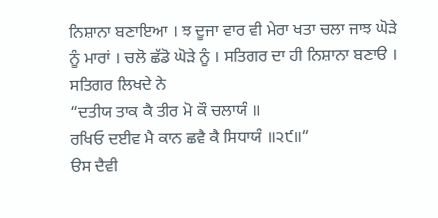ਨਿਸ਼ਾਨਾ ਬਣਾਇਆ । ਝ ਦੂਜਾ ਵਾਰ ਵੀ ਮੇਰਾ ਖਤਾ ਚਲਾ ਜਾਝ ਘੋੜੇ ਨੂੰ ਮਾਰਾਂ । ਚਲੋ ਛੱਡੋ ਘੋੜੇ ਨੂੰ । ਸਤਿਗਰ ਦਾ ਹੀ ਨਿਸ਼ਾਨਾ ਬਣਾੳ । ਸਤਿਗਰ ਲਿਖਦੇ ਨੇ
“ਦਤੀਯ ਤਾਕ ਕੈ ਤੀਰ ਮੋ ਕੌ ਚਲਾਯੰ ॥
ਰਖਿਓ ਦਈਵ ਮੈ ਕਾਨ ਛਵੈ ਕੈ ਸਿਧਾਯੰ ॥੨੯॥“
ੳਸ ਦੈਵੀ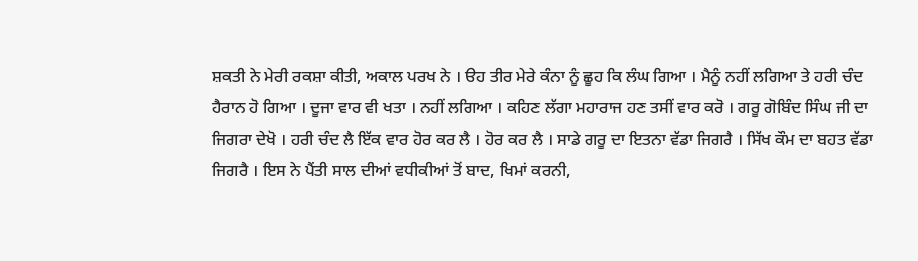ਸ਼ਕਤੀ ਨੇ ਮੇਰੀ ਰਕਸ਼ਾ ਕੀਤੀ, ਅਕਾਲ ਪਰਖ ਨੇ । ੳਹ ਤੀਰ ਮੇਰੇ ਕੰਨਾ ਨੂੰ ਛੂਹ ਕਿ ਲੰਘ ਗਿਆ । ਮੈਨੂੰ ਨਹੀਂ ਲਗਿਆ ਤੇ ਹਰੀ ਚੰਦ ਹੈਰਾਨ ਹੋ ਗਿਆ । ਦੂਜਾ ਵਾਰ ਵੀ ਖਤਾ । ਨਹੀਂ ਲਗਿਆ । ਕਹਿਣ ਲੱਗਾ ਮਹਾਰਾਜ ਹਣ ਤਸੀਂ ਵਾਰ ਕਰੋ । ਗਰੂ ਗੋਬਿੰਦ ਸਿੰਘ ਜੀ ਦਾ ਜਿਗਰਾ ਦੇਖੋ । ਹਰੀ ਚੰਦ ਲੈ ਇੱਕ ਵਾਰ ਹੋਰ ਕਰ ਲੈ । ਹੋਰ ਕਰ ਲੈ । ਸਾਡੇ ਗਰੂ ਦਾ ਇਤਨਾ ਵੱਡਾ ਜਿਗਰੈ । ਸਿੱਖ ਕੌਮ ਦਾ ਬਹਤ ਵੱਡਾ ਜਿਗਰੈ । ਇਸ ਨੇ ਪੈਂਤੀ ਸਾਲ ਦੀਆਂ ਵਧੀਕੀਆਂ ਤੋਂ ਬਾਦ, ਖਿਮਾਂ ਕਰਨੀ,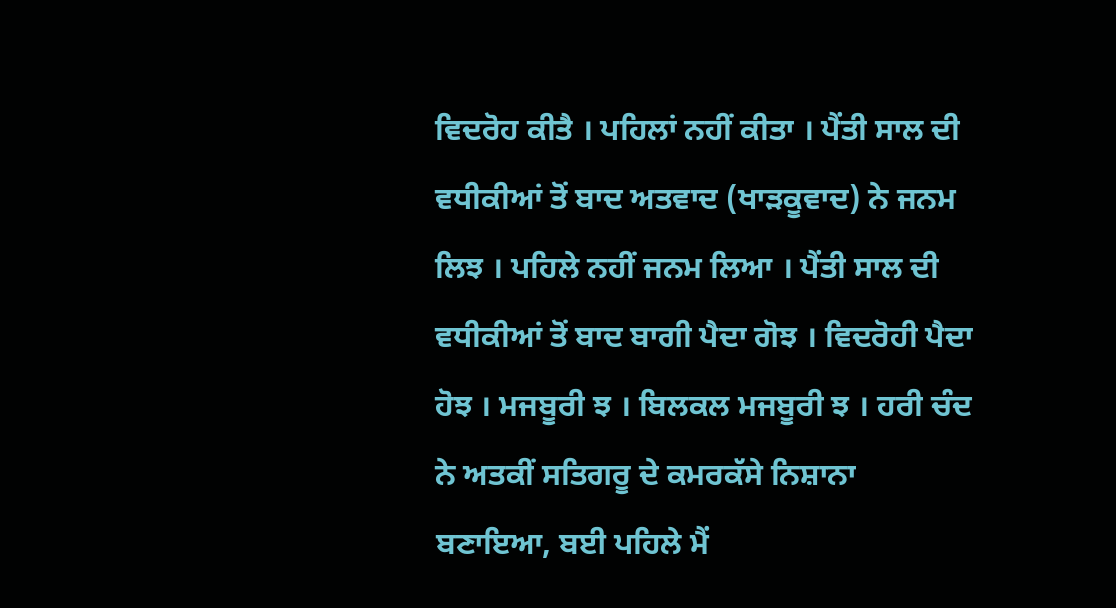ਵਿਦਰੋਹ ਕੀਤੈ । ਪਹਿਲਾਂ ਨਹੀਂ ਕੀਤਾ । ਪੈਂਤੀ ਸਾਲ ਦੀ ਵਧੀਕੀਆਂ ਤੋਂ ਬਾਦ ਅਤਵਾਦ (ਖਾੜਕੂਵਾਦ) ਨੇ ਜਨਮ ਲਿਝ । ਪਹਿਲੇ ਨਹੀਂ ਜਨਮ ਲਿਆ । ਪੈਂਤੀ ਸਾਲ ਦੀ ਵਧੀਕੀਆਂ ਤੋਂ ਬਾਦ ਬਾਗੀ ਪੈਦਾ ਗੋਝ । ਵਿਦਰੋਹੀ ਪੈਦਾ ਹੋਝ । ਮਜਬੂਰੀ ਝ । ਬਿਲਕਲ ਮਜਬੂਰੀ ਝ । ਹਰੀ ਚੰਦ ਨੇ ਅਤਕੀਂ ਸਤਿਗਰੂ ਦੇ ਕਮਰਕੱਸੇ ਨਿਸ਼ਾਨਾ ਬਣਾਇਆ, ਬਈ ਪਹਿਲੇ ਮੈਂ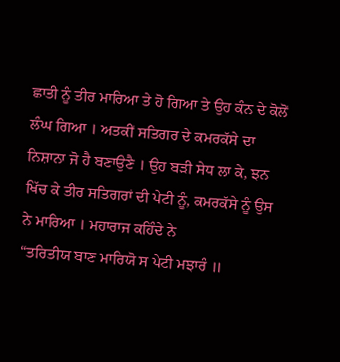ਛਾਤੀ ਨੂੰ ਤੀਰ ਮਾਰਿਆ ਤੇ ਹੋ ਗਿਆ ਤੇ ਉਹ ਕੰਨ ਦੇ ਕੋਲੋਂ ਲੰਘ ਗਿਆ । ਅਤਕੀਂ ਸਤਿਗਰ ਦੇ ਕਮਰਕੱਸੇ ਦਾ ਨਿਸ਼ਾਨਾ ਜੋ ਹੈ ਬਣਾਉਣੈ । ਉਹ ਬੜੀ ਸੇਧ ਲਾ ਕੇ, ਝਨ ਖਿੱਚ ਕੇ ਤੀਰ ਸਤਿਗਰਾਂ ਦੀ ਪੇਟੀ ਨੂੰ, ਕਮਰਕੱਸੇ ਨੂੰ ਉਸ ਨੇ ਮਾਰਿਆ । ਮਹਾਰਾਜ ਕਹਿੰਦੇ ਨੇ
“ਤਰਿਤੀਯ ਬਾਣ ਮਾਰਿਯੋ ਸ ਪੇਟੀ ਮਝਾਰੰ ॥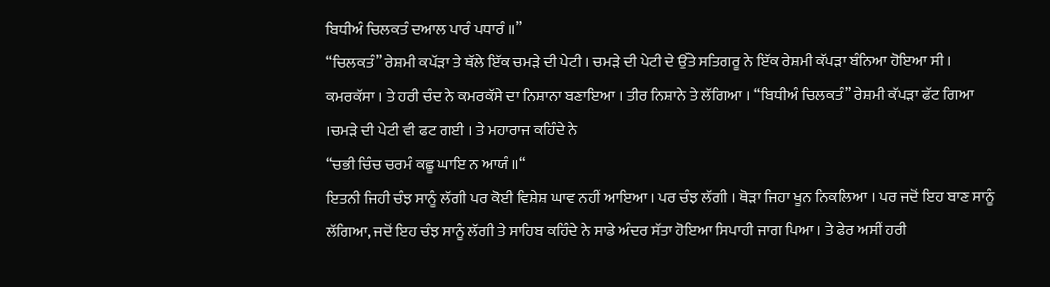ਬਿਧੀਅੰ ਚਿਲਕਤੰ ਦਆਲ ਪਾਰੰ ਪਧਾਰੰ ॥”
“ਚਿਲਕਤੰ” ਰੇਸ਼ਮੀ ਕਪੱੜਾ ਤੇ ਥੱਲੇ ਇੱਕ ਚਮੜੇ ਦੀ ਪੇਟੀ । ਚਮੜੇ ਦੀ ਪੇਟੀ ਦੇ ਉੱਤੇ ਸਤਿਗਰੂ ਨੇ ਇੱਕ ਰੇਸ਼ਮੀ ਕੱਪੜਾ ਬੰਨਿਆ ਹੋਇਆ ਸੀ । ਕਮਰਕੱਸਾ । ਤੇ ਹਰੀ ਚੰਦ ਨੇ ਕਮਰਕੱਸੇ ਦਾ ਨਿਸ਼ਾਨਾ ਬਣਾਇਆ । ਤੀਰ ਨਿਸ਼ਾਨੇ ਤੇ ਲੱਗਿਆ । “ਬਿਧੀਅੰ ਚਿਲਕਤੰ” ਰੇਸ਼ਮੀ ਕੱਪੜਾ ਫੱਟ ਗਿਆ ।ਚਮੜੇ ਦੀ ਪੇਟੀ ਵੀ ਫਟ ਗਈ । ਤੇ ਮਹਾਰਾਜ ਕਹਿੰਦੇ ਨੇ
“ਚਭੀ ਚਿੰਚ ਚਰਮੰ ਕਛੂ ਘਾਇ ਨ ਆਯੰ ॥“
ਇਤਨੀ ਜਿਹੀ ਚੰਝ ਸਾਨੂੰ ਲੱਗੀ ਪਰ ਕੋਈ ਵਿਸ਼ੇਸ਼ ਘਾਵ ਨਹੀਂ ਆਇਆ । ਪਰ ਚੰਝ ਲੱਗੀ । ਥੋੜਾ ਜਿਹਾ ਖੂਨ ਨਿਕਲਿਆ । ਪਰ ਜਦੋਂ ਇਹ ਬਾਣ ਸਾਨੂੰ ਲੱਗਿਆ, ਜਦੋਂ ਇਹ ਚੰਝ ਸਾਨੂੰ ਲੱਗੀ ਤੇ ਸਾਹਿਬ ਕਹਿੰਦੇ ਨੇ ਸਾਡੇ ਅੰਦਰ ਸੱਤਾ ਹੋਇਆ ਸਿਪਾਹੀ ਜਾਗ ਪਿਆ । ਤੇ ਫੇਰ ਅਸੀਂ ਹਰੀ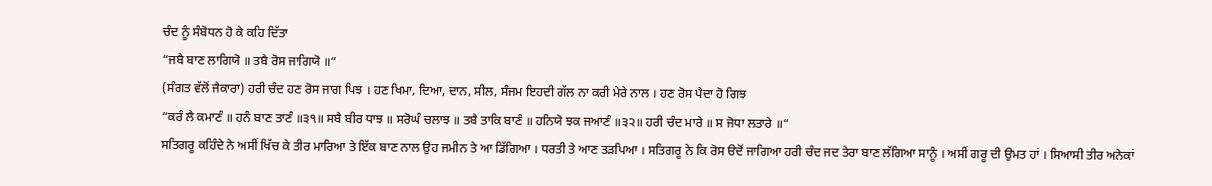ਚੰਦ ਨੂੰ ਸੰਬੋਧਨ ਹੋ ਕੇ ਕਹਿ ਦਿੱਤਾ
“ਜਬੈ ਬਾਣ ਲਾਗਿਯੋ ॥ ਤਬੈ ਰੋਸ ਜਾਗਿਯੋ ॥“
(ਸੰਗਤ ਵੱਲੋਂ ਜੈਕਾਰਾ) ਹਰੀ ਚੰਦ ਹਣ ਰੋਸ ਜਾਗ ਪਿਝ । ਹਣ ਖਿਮਾ, ਦਿਆ, ਦਾਨ, ਸੀਲ, ਸੰਜਮ ਇਹਦੀ ਗੱਲ ਨਾ ਕਰੀ ਮੇਰੇ ਨਾਲ । ਹਣ ਰੋਸ ਪੈਦਾ ਹੋ ਗਿਝ
“ਕਰੰ ਲੈ ਕਮਾਣੰ ॥ ਹਨੰ ਬਾਣ ਤਾਣੰ ॥੩੧॥ ਸਬੈ ਬੀਰ ਧਾਝ ॥ ਸਰੋਘੰ ਚਲਾਝ ॥ ਤਬੈ ਤਾਕਿ ਬਾਣੰ ॥ ਹਨਿਯੋ ਝਕ ਜਆਣੰ ॥੩੨॥ ਹਰੀ ਚੰਦ ਮਾਰੇ ॥ ਸ ਜੋਧਾ ਲਤਾਰੇ ॥“
ਸਤਿਗਰੂ ਕਹਿੰਦੇ ਨੇ ਅਸੀਂ ਖਿੱਚ ਕੇ ਤੀਰ ਮਾਰਿਆ ਤੇ ਇੱਕ ਬਾਣ ਨਾਲ ਉਹ ਜਮੀਨ ਤੇ ਆ ਡਿੱਗਿਆ । ਧਰਤੀ ਤੇ ਆਣ ਤੜਪਿਆ । ਸਤਿਗਰੂ ਨੇ ਕਿ ਰੋਸ ੳਦੋਂ ਜਾਗਿਆ ਹਰੀ ਚੰਦ ਜਦ ਤੇਰਾ ਬਾਣ ਲੱਗਿਆ ਸਾਨੂੰ । ਅਸੀਂ ਗਰੂ ਦੀ ਉਮਤ ਹਾਂ । ਸਿਆਸੀ ਤੀਰ ਅਨੇਕਾਂ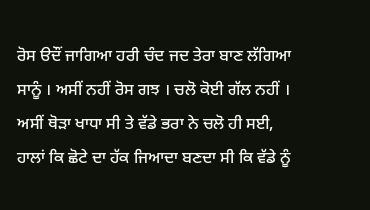ਰੋਸ ੳਦੌਂ ਜਾਗਿਆ ਹਰੀ ਚੰਦ ਜਦ ਤੇਰਾ ਬਾਣ ਲੱਗਿਆ ਸਾਨੂੰ । ਅਸੀਂ ਨਹੀਂ ਰੋਸ ਗਝ । ਚਲੋ ਕੋਈ ਗੱਲ ਨਹੀਂ । ਅਸੀਂ ਥੋੜਾ ਖਾਧਾ ਸੀ ਤੇ ਵੱਡੇ ਭਰਾ ਨੇ ਚਲੋ ਹੀ ਸਈ, ਹਾਲਾਂ ਕਿ ਛੋਟੇ ਦਾ ਹੱਕ ਜਿਆਦਾ ਬਣਦਾ ਸੀ ਕਿ ਵੱਡੇ ਨੂੰ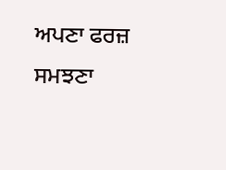ਅਪਣਾ ਫਰਜ਼ ਸਮਝਣਾ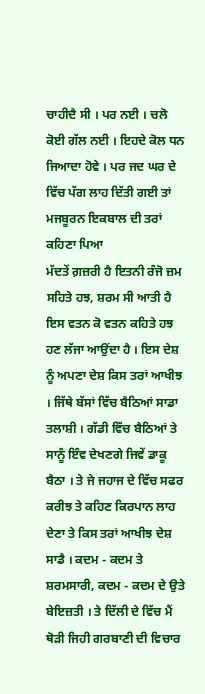ਚਾਹੀਦੈ ਸੀ । ਪਰ ਨਈ । ਚਲੋ ਕੋਈ ਗੱਲ ਨਈ । ਇਹਦੇ ਕੋਲ ਧਨ ਜਿਆਦਾ ਹੋਵੇ । ਪਰ ਜਦ ਘਰ ਦੇ ਵਿੱਚ ਪੱਗ ਲਾਹ ਦਿੱਤੀ ਗਈ ਤਾਂ ਮਜਬੂਰਨ ਇਕਬਾਲ ਦੀ ਤਰਾਂ ਕਹਿਣਾ ਪਿਆ
ਮੱਦਤੇਂ ਗ਼ਜ਼ਰੀ ਹੈ ਇਤਨੀ ਰੰਜੋ ਜ਼ਮ ਸਹਿਤੇ ਹਝ, ਸ਼ਰਮ ਸੀ ਆਤੀ ਹੈ ਇਸ ਵਤਨ ਕੋ ਵਤਨ ਕਹਿਤੇ ਹਝ
ਹਣ ਲੱਜਾ ਆਉਂਦਾ ਹੈ । ਇਸ ਦੇਸ਼ ਨੂੰ ਅਪਣਾ ਦੇਸ਼ ਕਿਸ ਤਰਾਂ ਆਖੀਝ । ਜਿੱਥੇ ਬੱਸਾਂ ਵਿੱਚ ਬੈਠਿਆਂ ਸਾਡਾ ਤਲਾਸ਼ੀ । ਗੱਡੀ ਵਿੱਚ ਬੈਠਿਆਂ ਤੇ ਸਾਨੂੰ ਇੰਵ ਦੇਖਣਗੇ ਜਿਵੇਂ ਡਾਕੂ ਬੈਠਾ । ਤੇ ਜੇ ਜਹਾਜ ਦੇ ਵਿੱਚ ਸਫਰ ਕਰੀਝ ਤੇ ਕਹਿਣ ਕਿਰਪਾਨ ਲਾਹ ਦੇਣਾ ਤੇ ਕਿਸ ਤਰਾਂ ਆਖੀਝ ਦੇਸ਼ ਸਾਡੈ । ਕਦਮ - ਕਦਮ ਤੇ ਸ਼ਰਮਸਾਰੀ, ਕਦਮ - ਕਦਮ ਦੇ ਉਤੇ ਬੇਇਜ਼ਤੀ । ਤੇ ਦਿੱਲੀ ਦੇ ਵਿੱਚ ਮੈਂ ਥੋੜੀ ਜਿਹੀ ਗਰਬਾਣੀ ਦੀ ਵਿਚਾਰ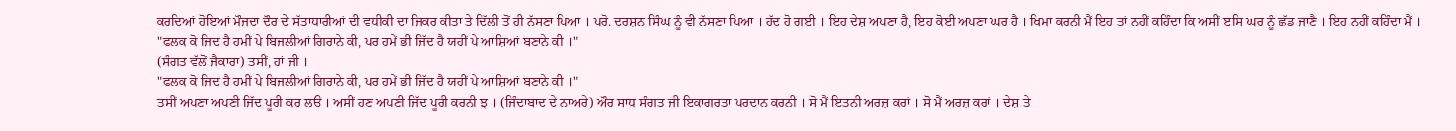ਕਰਦਿਆਂ ਹੋਇਆਂ ਮੌਜਦਾ ਦੌਰ ਦੇ ਸੱਤਾਧਾਰੀਆਂ ਦੀ ਵਧੀਕੀ ਦਾ ਜਿਕਰ ਕੀਤਾ ਤੇ ਦਿੱਲੀ ਤੋਂ ਹੀ ਨੱਸਣਾ ਪਿਆ । ਪਰੋ. ਦਰਸ਼ਨ ਸਿੰਘ ਨੂੰ ਵੀ ਨੱਸਣਾ ਪਿਆ । ਹੱਦ ਹੋ ਗਈ । ਇਹ ਦੇਸ਼ ਅਪਣਾ ਹੈ, ਇਹ ਕੋਈ ਅਪਣਾ ਘਰ ਹੈ । ਖਿਮਾ ਕਰਨੀ ਮੈਂ ਇਹ ਤਾਂ ਨਹੀਂ ਕਹਿੰਦਾ ਕਿ ਅਸੀਂ ੲਸਿ ਘਰ ਨੂੰ ਛੱਡ ਜਾਣੈ । ਇਹ ਨਹੀਂ ਕਹਿੰਦਾ ਮੈਂ ।
"ਫਲਕ ਕੋ ਜਿਦ ਹੈ ਹਮੀਂ ਪੇ ਬਿਜਲੀਆਂ ਗਿਰਾਨੇ ਕੀ, ਪਰ ਹਮੇਂ ਭੀ ਜਿੱਦ ਹੈ ਯਹੀਂ ਪੇ ਆਸ਼ਿਆਂ ਬਣਾਨੇ ਕੀ ।"
(ਸੰਗਤ ਵੱਲੋਂ ਜੈਕਾਰਾ) ਤਸੀਂ, ਹਾਂ ਜੀ ।
"ਫਲਕ ਕੋ ਜਿਦ ਹੈ ਹਮੀਂ ਪੇ ਬਿਜਲੀਆਂ ਗਿਰਾਨੇ ਕੀ, ਪਰ ਹਮੇਂ ਭੀ ਜਿੱਦ ਹੈ ਯਹੀਂ ਪੇ ਆਸ਼ਿਆਂ ਬਣਾਨੇ ਕੀ ।"
ਤਸੀਂ ਅਪਣਾ ਅਪਣੀ ਜਿੱਦ ਪੂਰੀ ਕਰ ਲੳ । ਅਸੀਂ ਹਣ ਅਪਣੀ ਜਿੱਦ ਪੂਰੀ ਕਰਨੀ ਝ । (ਜਿੰਦਾਬਾਦ ਦੇ ਨਾਅਰੇ) ਔਰ ਸਾਧ ਸੰਗਤ ਜੀ ਇਕਾਗਰਤਾ ਪਰਦਾਨ ਕਰਨੀ । ਸੋ ਮੈਂ ਇਤਨੀ ਅਰਜ਼ ਕਰਾਂ । ਸੋ ਮੈਂ ਅਰਜ਼ ਕਰਾਂ । ਦੇਸ਼ ਤੇ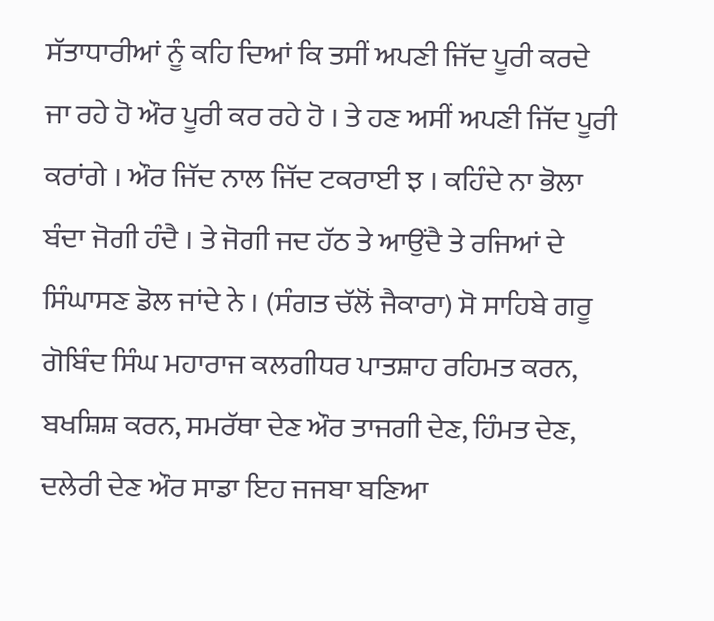ਸੱਤਾਧਾਰੀਆਂ ਨੂੰ ਕਹਿ ਦਿਆਂ ਕਿ ਤਸੀਂ ਅਪਣੀ ਜਿੱਦ ਪੂਰੀ ਕਰਦੇ ਜਾ ਰਹੇ ਹੋ ਔਰ ਪੂਰੀ ਕਰ ਰਹੇ ਹੋ । ਤੇ ਹਣ ਅਸੀਂ ਅਪਣੀ ਜਿੱਦ ਪੂਰੀ ਕਰਾਂਗੇ । ਔਰ ਜਿੱਦ ਨਾਲ ਜਿੱਦ ਟਕਰਾਈ ਝ । ਕਹਿੰਦੇ ਨਾ ਭੋਲਾ ਬੰਦਾ ਜੋਗੀ ਹੰਦੈ । ਤੇ ਜੋਗੀ ਜਦ ਹੱਠ ਤੇ ਆਉਂਦੈ ਤੇ ਰਜਿਆਂ ਦੇ ਸਿੰਘਾਸਣ ਡੋਲ ਜਾਂਦੇ ਨੇ । (ਸੰਗਤ ਚੱਲੋਂ ਜੈਕਾਰਾ) ਸੋ ਸਾਹਿਬੇ ਗਰੂ ਗੋਬਿੰਦ ਸਿੰਘ ਮਹਾਰਾਜ ਕਲਗੀਧਰ ਪਾਤਸ਼ਾਹ ਰਹਿਮਤ ਕਰਨ, ਬਖਸ਼ਿਸ਼ ਕਰਨ, ਸਮਰੱਥਾ ਦੇਣ ਔਰ ਤਾਜਗੀ ਦੇਣ, ਹਿੰਮਤ ਦੇਣ, ਦਲੇਰੀ ਦੇਣ ਔਰ ਸਾਡਾ ਇਹ ਜਜਬਾ ਬਣਿਆ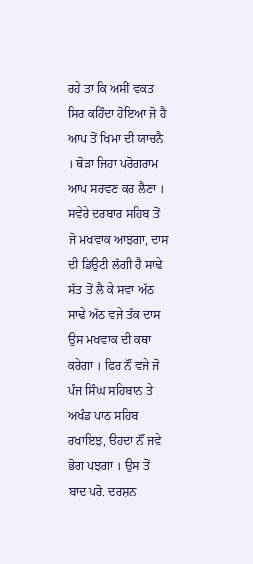ਰਹੇ ਤਾ ਕਿ ਅਸੀਂ ਵਕਤ ਸਿਰ ਕਹਿੰਦਾ ਹੋਇਆ ਜੋ ਹੈ ਆਪ ਤੋਂ ਖਿਮਾ ਦੀ ਯਾਚਨੈ । ਥੋੜਾ ਜਿਹਾ ਪਰੋਗਰਾਮ ਆਪ ਸਰਵਣ ਕਰ ਲੈਣਾ । ਸਵੇਰੇ ਦਰਬਾਰ ਸਹਿਬ ਤੋਂ ਜੋ ਮਖਵਾਕ ਆਝਗਾ, ਦਾਸ ਦੀ ਡਿਉਟੀ ਲੱਗੀ ਹੈ ਸਾਢੇ ਸੱਤ ਤੋਂ ਲੈ ਕੇ ਸਵਾ ਅੱਠ ਸਾਢੇ ਅੱਠ ਵਜੇ ਤੱਕ ਦਾਸ ਉਸ ਮਖਵਾਕ ਦੀ ਕਥਾ ਕਰੇਗਾ । ਫਿਰ ਨੌਂ ਵਜੇ ਜੋ ਪੰਜ ਸਿੰਘ ਸਹਿਬਾਨ ਤੇ ਅਖੰਡ ਪਾਠ ਸਹਿਬ ਰਖਾਇਝ, ੳਹਦਾ ਨੌਂ ਜਵੇ ਭੋਗ ਪਝਗਾ । ਉਸ ਤੋਂ ਬਾਦ ਪਰੋ. ਦਰਸ਼ਨ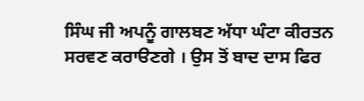ਸਿੰਘ ਜੀ ਅਪਨੂੰ ਗਾਲਬਣ ਅੱਧਾ ਘੰਟਾ ਕੀਰਤਨ ਸਰਵਣ ਕਰਾੳਣਗੇ । ਉਸ ਤੋਂ ਬਾਦ ਦਾਸ ਫਿਰ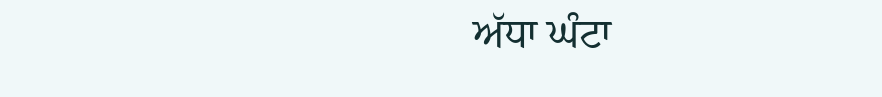ਅੱਧਾ ਘੰਟਾ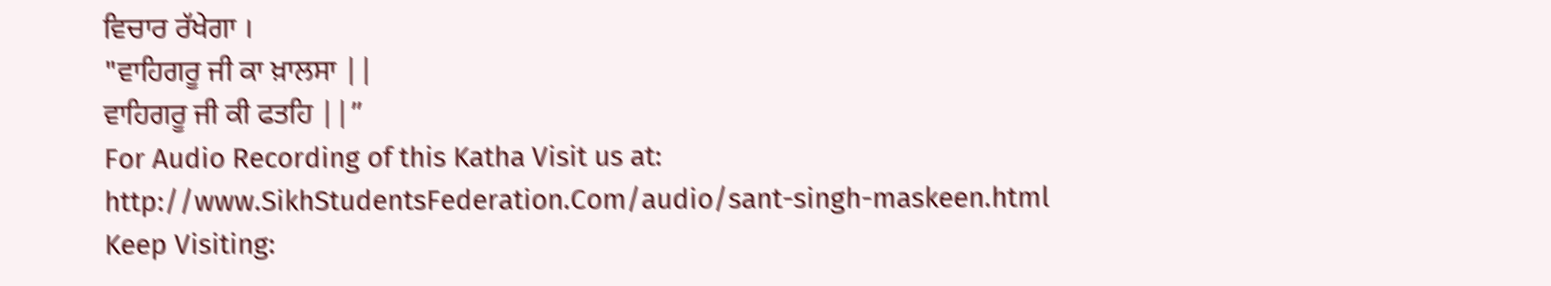ਵਿਚਾਰ ਰੱਖੇਗਾ ।
"ਵਾਹਿਗਰੂ ਜੀ ਕਾ ਖ਼ਾਲਸਾ ||
ਵਾਹਿਗਰੂ ਜੀ ਕੀ ਫਤਹਿ ||”
For Audio Recording of this Katha Visit us at: http://www.SikhStudentsFederation.Com/audio/sant-singh-maskeen.html
Keep Visiting: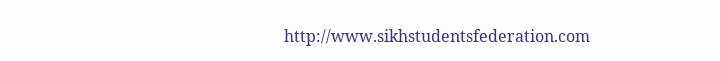http://www.sikhstudentsfederation.com